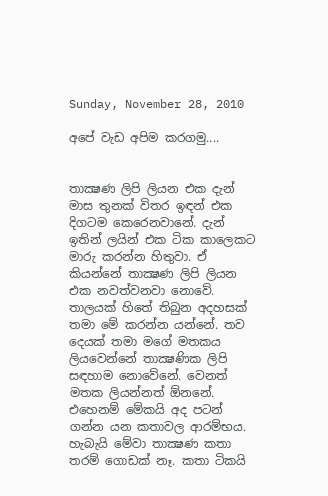Sunday, November 28, 2010

අපේ වැඩ අපිම කරගමු....


තාක්‍ෂණ ලිපි ලියන එක දැන් මාස තුනක් විතර ඉඳන් එක දිගටම කෙරෙනවානේ. දැන් ඉතින් ලයින් එක ටික ක‍ාලෙකට මාරු කරන්න හිතුවා. ඒ කියන්නේ තාක්‍ෂණ ලිපි ලියන එක නවත්වනවා නොවේ. තාලයක් හිතේ තිබුන අදහසක් තමා මේ කරන්න යන්නේ. තව දෙයක් තමා මගේ මතකය ලියවෙන්නේ තාක්‍ෂණික ලිපි සඳහාම නොවේනේ. වෙනත් මතක ලියන්නත් ඕනනේ.
එහෙනම් මේකයි අද පටන් ගන්න යන කතාවල ආරම්භය. හැබැයි මේවා තාක්‍ෂණ කතා තරම් ගොඩක් නෑ. කතා ටිකයි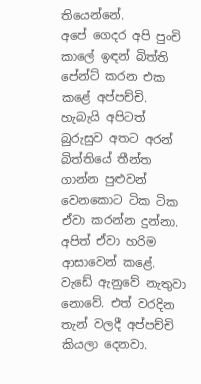තියෙන්නේ.
අපේ ගෙදර අපි පුංචි කාලේ ඉඳන් බිත්ති පේන්ට් කරන එක කළේ අප්පච්චි. හැබැයි අපිටත් බුරුසුව අතට අරන් බිත්තියේ තීන්ත ගාන්න පුළුවන් වෙනකොට ටික ටික ඒවා කරන්න දුන්නා. අපිත් ඒවා හරිම ආසාවෙන් කළේ. වැඩේ ඇනුවේ නැතුවා නොවේ. එත් වරදින තැන් වලදී අප්පච්චි කියලා දෙනවා.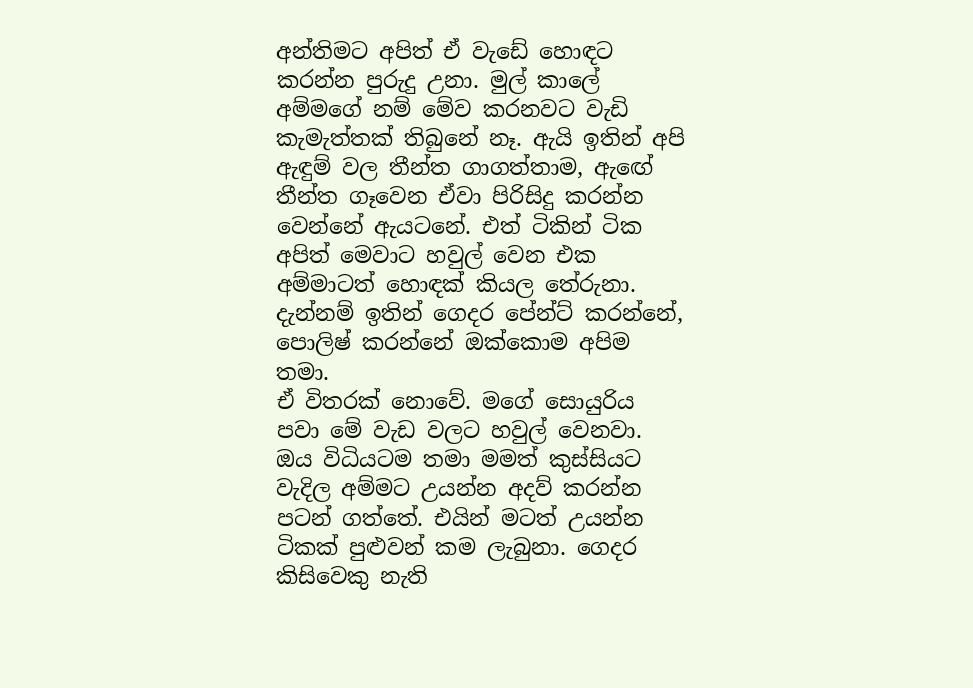අන්තිමට අපිත් ඒ වැඩේ හොඳට කරන්න පුරුදු උනා. මුල් කාලේ අම්මගේ නම් මේව කරනවට වැඩි කැමැත්තක් තිබුනේ නෑ. ඇයි ඉතින් අපි ඇඳුම් වල තීන්ත ගාගත්තාම, ඇ‍ඟේ තීන්ත ගෑවෙන ඒවා පිරිසිදු කරන්න වෙන්නේ ඇයටනේ. එත් ටිකින් ටික අපිත් මෙවාට හවුල් වෙන එක අම්මාටත් හොඳක් කියල තේරුනා. දැන්නම් ඉතින් ගෙදර පේන්ට් කරන්නේ, පොලිෂ් කරන්නේ ඔක්කොම අපිම තමා.
ඒ විතරක් නොවේ. මගේ සොයුරිය පවා මේ වැඩ වලට හවුල් වෙනවා. ඔය විධියටම තමා මමත් කුස්සියට වැදිල අම්මට උයන්න අදව් කරන්න පටන් ගත්තේ. එයින් මටත් උයන්න ටිකක් පුළුවන් කම ලැබුනා. ගෙදර කිසිවෙකු නැති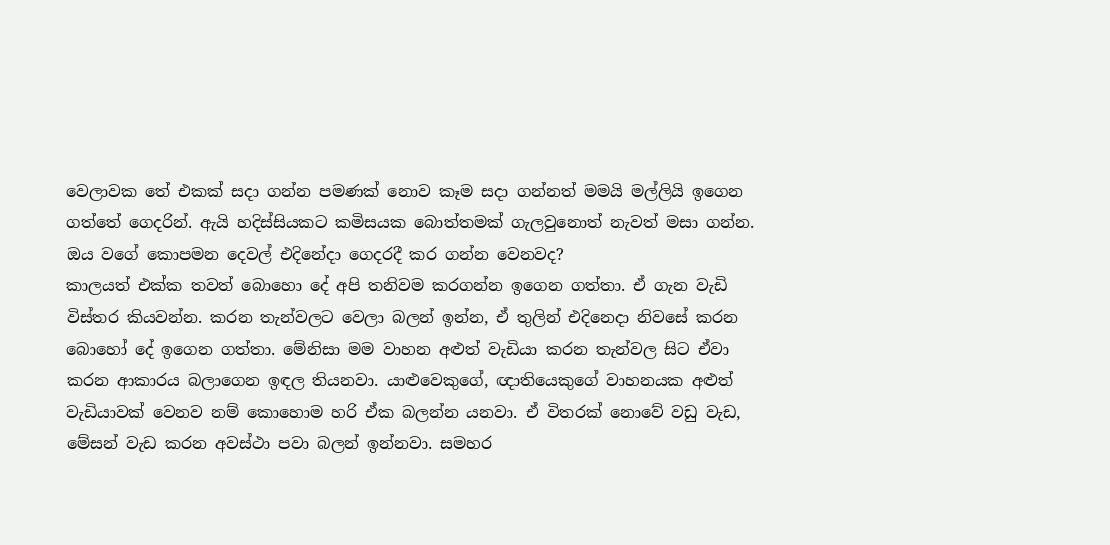වෙලාවක තේ එකක් සදා ගන්න පමණක් නොව කෑම සදා ගන්නත් මමයි මල්ලියි ඉගෙන ගත්තේ ගෙදරින්. ඇයි හදිස්සියකට කමිසයක බොත්තමක් ගැලවුනොත් නැවත් මසා ගන්න. ඔය වගේ කොපමන දෙවල් එදිනේදා ගෙදරදී කර ගන්න වෙනවද?
කාලයත් එක්ක තවත් බොහො දේ අපි තනිවම කරගන්න ඉගෙන ගත්තා. ඒ ගැන වැඩි විස්තර කියවන්න. කරන තැන්වලට වෙලා බලන් ඉන්න, ඒ තුලින් එදිනෙදා නිවසේ කරන බොහෝ දේ ඉගෙන ගත්තා. මේනිසා මම වාහන අළුත් වැඩියා කරන තැන්වල සිට ඒවා කරන ආකාරය බලාගෙන ඉඳල තියනවා. යාළුවෙකුගේ, ඥාතියෙකුගේ වාහනයක අළුත් වැඩියාවක් වෙනව නම් කොහොම හරි ඒක බලන්න යනවා. ඒ විතරක් නොවේ වඩු වැඩ, මේසන් වැඩ කරන අවස්ථා පවා බලන් ඉන්නවා. සමහර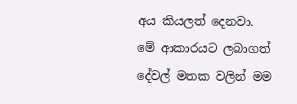අය කියලත් දෙනවා. මේ ආකාරයට ලබාගත් දේවල් මතක වලින් මම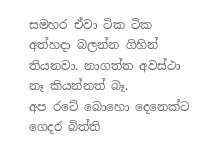සමහර ඒවා ටික ටික අත්හදා බලන්න ගිහින් තියනවා. නාගත්ත අවස්ථා නෑ කියන්නත් බෑ.
අප රටේ බොහො දෙනෙක්ට ගෙදර බිත්ති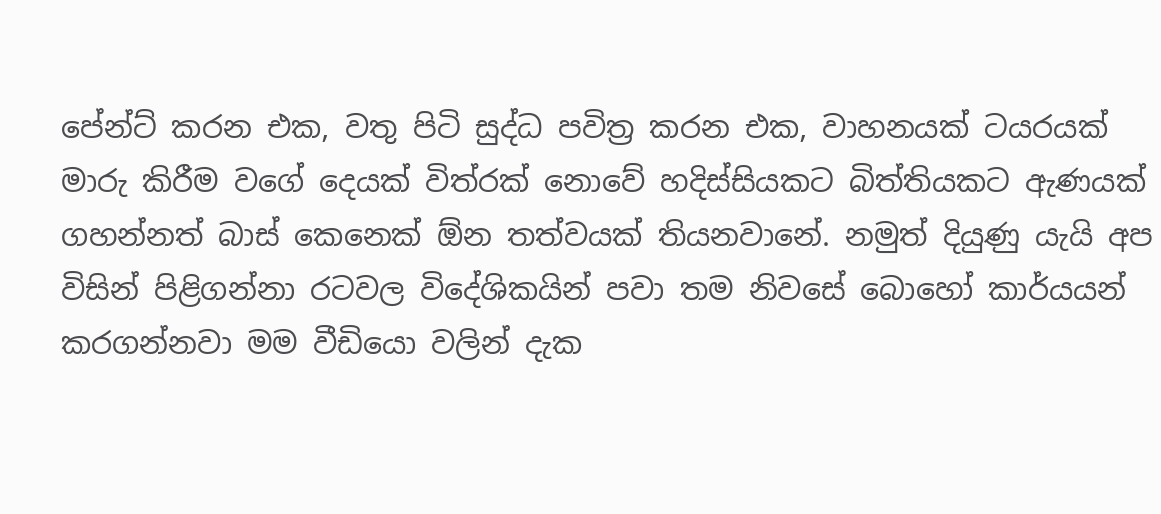පේන්ට් කරන එක, වතු පිටි සුද්ධ පවිත්‍ර කරන එක, වාහනයක් ටයරයක් මාරු කිරීම වගේ දෙයක් විත්රක් නොවේ හදිස්සියකට බිත්තියකට ඇණයක් ගහන්නත් බාස් කෙනෙක් ඕන තත්වයක් තියනවානේ. නමුත් දියුණු යැයි අප විසින් පිළිගන්නා රටවල විදේශිකයින් පවා තම නිවසේ බොහෝ කාර්යයන් කරගන්නවා මම වීඩියො වලින් දැක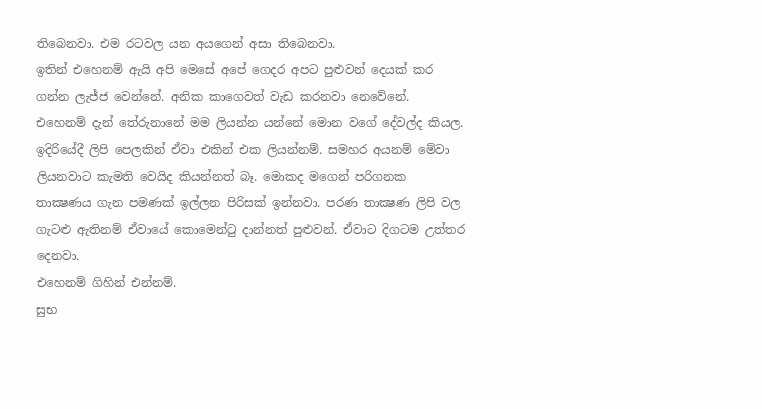තිබෙනවා. එම රටවල යන අයගෙන් අසා තිබෙනවා.
ඉතින් එහෙනම් ඇයි අපි මෙසේ අපේ ගෙදර අපට පුළුවන් දෙයක් කර ගන්න ලැජ්ජ වෙන්නේ. අනික කාගෙවත් වැඩ කරනවා ‍නෙවේනේ.
එහෙනම් දැන් තේරුනානේ මම ලියන්න යන්නේ මොන වගේ දේවල්ද කියල. ඉදිරියේදී ලිපි පෙලකින් ඒවා එකින් එක ලියන්නම්. සමහර අයනම් මේවා ලියනවාට කැමති වෙයිද කියන්නත් බෑ. මොකද මගෙන් පරිගනක තාක්‍ෂණය ගැන පමණක් ඉල්ලන පිරිසක් ඉන්නවා. පරණ තාක්‍ෂණ ලිපි වල ගැටළු ඇතිනම් ඒවායේ කොමෙන්ටු දාන්නත් පුළුවන්. ඒවාට දිගටම උත්තර දෙනවා.
එහෙනම් ගිහින් එන්නම්.
සුභ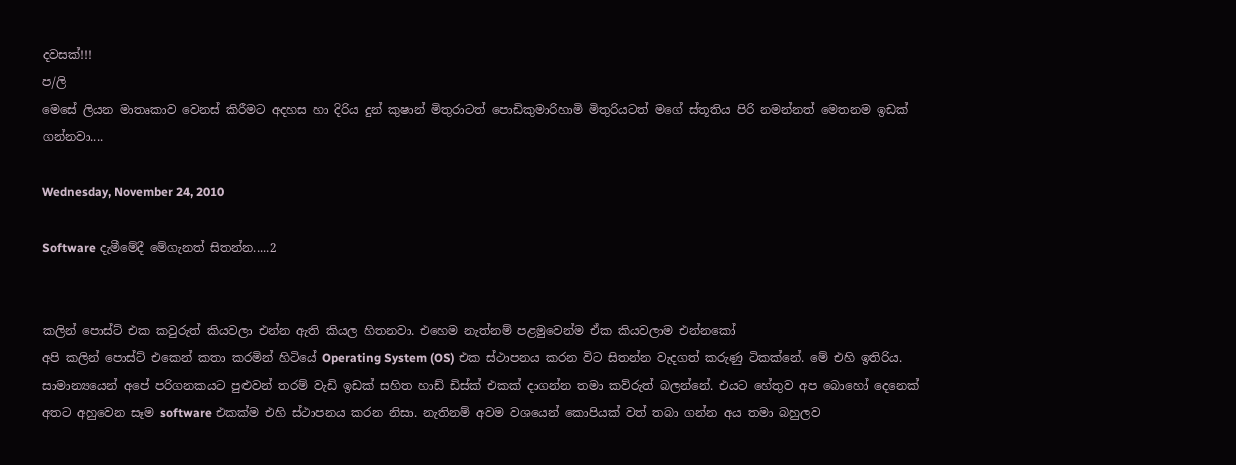දවසක්!!!
ප/ලි
මෙසේ ලියන මාතෘකාව වෙනස් කිරීමට අදහස හා දිරිය දුන් කුෂාන් මිතුරාටත් පොඩිකුමාරිහාමි මිතුරියටත් මගේ ස්තූතිය පිරි නමන්නත් මෙතනම ඉඩක් ගන්නවා....

Wednesday, November 24, 2010

Software දැමීමේදී මේගැනත් සිතන්න.....2


කලින් පොස්ට් එක කවුරුත් කියවලා එන්න ඇති කියල හිතනවා. එහෙම නැත්නම් පළමුවෙන්ම ඒක කියවලාම එන්නකෝ
අපි කලින් පොස්ට් එකෙන් කතා කරමින් හිටියේ Operating System (OS) එක ස්ථාපනය කරන විට සිතන්න වැදගත් කරුණු ටිකක්නේ. මේ එහි ඉතිරිය. සාමාන්‍යයෙන් අපේ පරිගනකයට පුළුවන් තරම් වැඩි ඉඩක් සහිත හාඩ් ඩිස්ක් එකක් දාගන්න තමා කව්රුත් බලන්නේ. එයට හේතුව අප බොහෝ දෙනෙක් අතට අහුවෙන සෑම software එකක්ම එහි ස්ථාපනය කරන නිසා. නැතිනම් අවම වශයෙන් කොපියක් වත් තබා ගන්න අය තමා බහුලව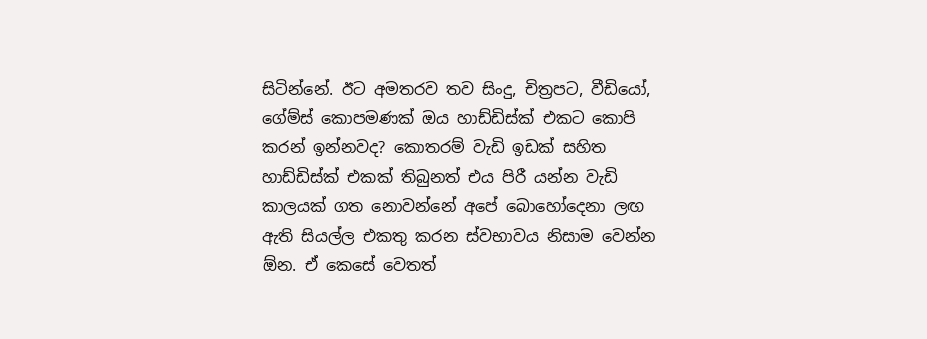සිටින්නේ. ඊට අමතරව තව සිංදු, චිත්‍රපට, වීඩියෝ, ගේම්ස් කොපමණක් ඔය හාඩ්ඩිස්ක් එකට කොපි කරන් ඉන්නවද? කොතරම් වැඩි ඉඩක් සහිත හාඩ්ඩිස්ක් එකක් තිබුනත් එය පිරී යන්න වැඩි කාලයක් ගත නොවන්නේ අපේ බොහෝදෙනා ලඟ ඇති සියල්ල එකතු කරන ස්වභාවය නිසාම වෙන්න ඕන. ඒ කෙසේ වෙතත්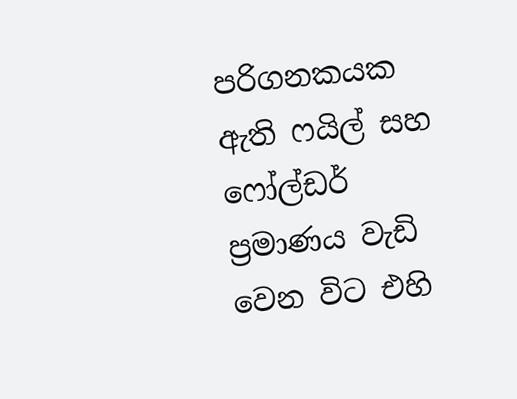පරිගනකයක ඇති ෆයිල් සහ ෆෝල්ඩර් ප්‍රමාණය වැඩි වෙන විට එහි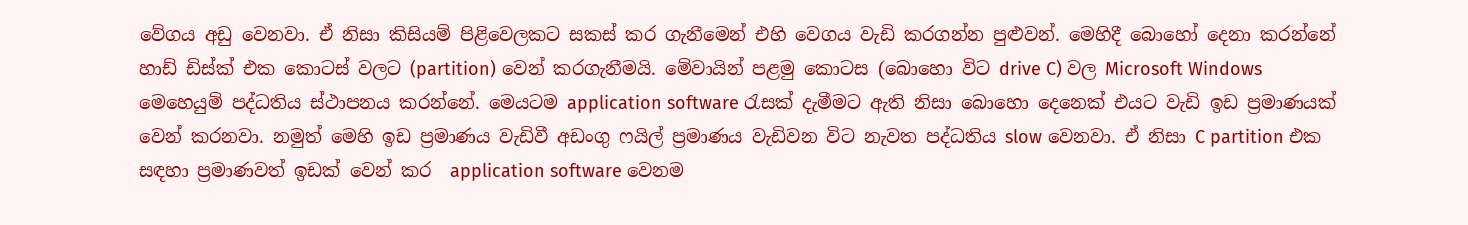වේගය අඩු වෙනවා. ඒ නිසා කිසියම් පිළිවෙලකට සකස් කර ගැනීමෙන් එහි වෙගය වැඩි කරගන්න පුළුවන්. මෙහිදී බොහෝ දෙනා කරන්නේ හාඩ් ඩිස්ක් එක කොටස් වලට (partition) වෙන් කරගැනීමයි. මේවායින් පළමු කොටස (බොහො විට drive C) වල Microsoft Windows මෙහෙයුම් පද්ධතිය ස්ථාපනය කරන්නේ. මෙයටම application software රැසක් දැමීමට ඇති නිසා බොහො දෙනෙක් එයට වැඩි ඉඩ ප්‍රමාණයක් වෙන් කරනවා. නමුත් මෙහි ඉඩ ප්‍රමාණය වැඩිවී අඩංගු ෆයිල් ප්‍රමාණය වැඩිවන විට නැවත පද්ධතිය slow වෙනවා. ඒ නිසා C partition එක සඳහා ප්‍රමාණවත් ඉඩක් වෙන් කර  application software වෙනම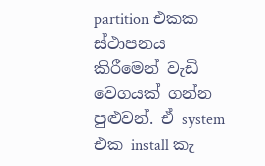partition එකක ස්ථාපනය කිරීමෙන් වැඩි වෙගයක් ගන්න පුළුවන්. ඒ system එක install කැ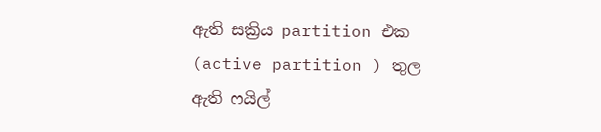ඇති සක්‍රිය partition එක (active partition ) තුල ඇති ෆයිල්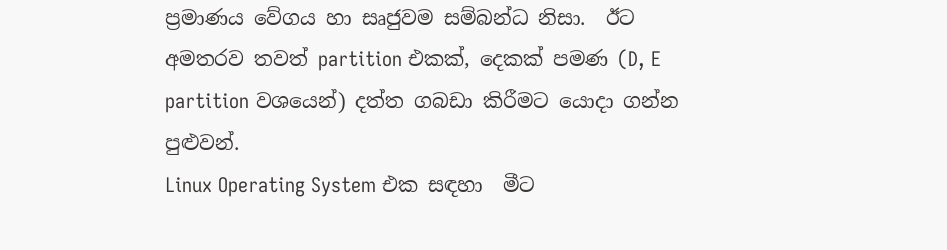ප්‍රමාණය වේගය හා සෘජුවම සම්බන්ධ නිසා.  ඊට අමතරව තවත් partition එකක්, දෙකක් පමණ (D, E partition වශයෙන්) දත්ත ගබඩා කිරීමට යොදා ගන්න පුළුවන්.
Linux Operating System එක සඳහා  මීට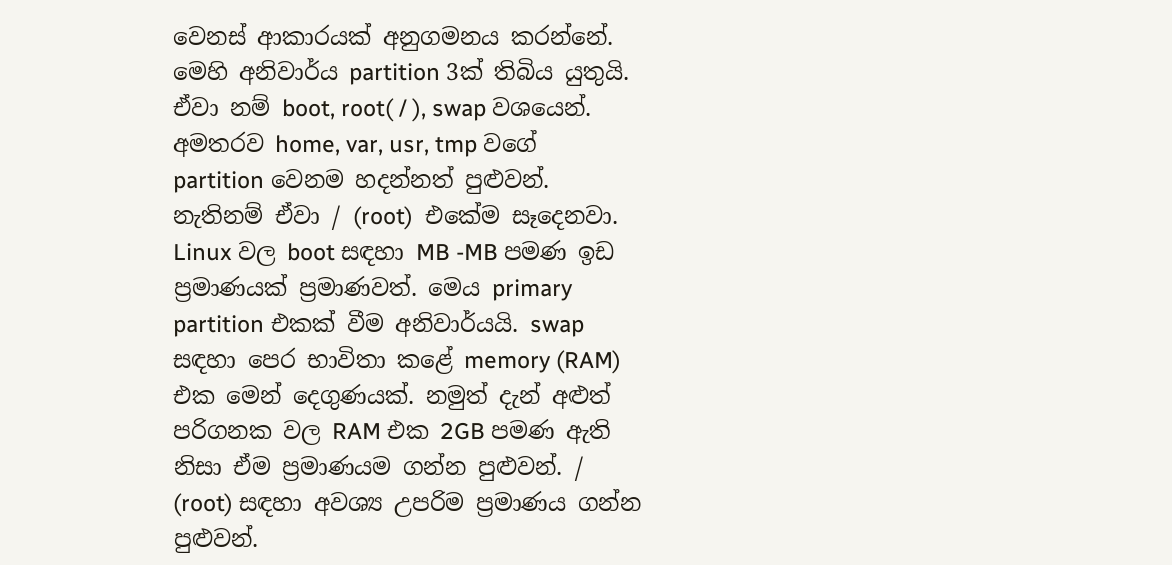වෙනස් ආකාරයක් අනුගමනය කරන්නේ. මෙහි අනිවාර්ය partition 3ක් තිබිය යුතුයි. ඒවා නම් boot, root( / ), swap වශයෙන්. අමතරව home, var, usr, tmp වගේ  partition වෙනම හදන්නත් පුළුවන්. නැතිනම් ඒවා / (root)  එකේම සෑදෙනවා. Linux වල boot සඳහා MB -MB පමණ ඉඩ ප්‍රමාණයක් ප්‍රමාණවත්. මෙය primary partition එකක් වීම අනිවාර්යයි. swap සඳහා පෙර භාවිතා කළේ memory (RAM) එක මෙන් දෙගුණයක්. නමුත් දැන් අළුත් පරිගනක වල RAM එක 2GB පමණ ඇති නිසා ඒම ප්‍රමාණයම ගන්න පුළුවන්. / (root) සඳහා අවශ්‍ය උපරිම ප්‍රමාණය ගන්න පුළුවන්.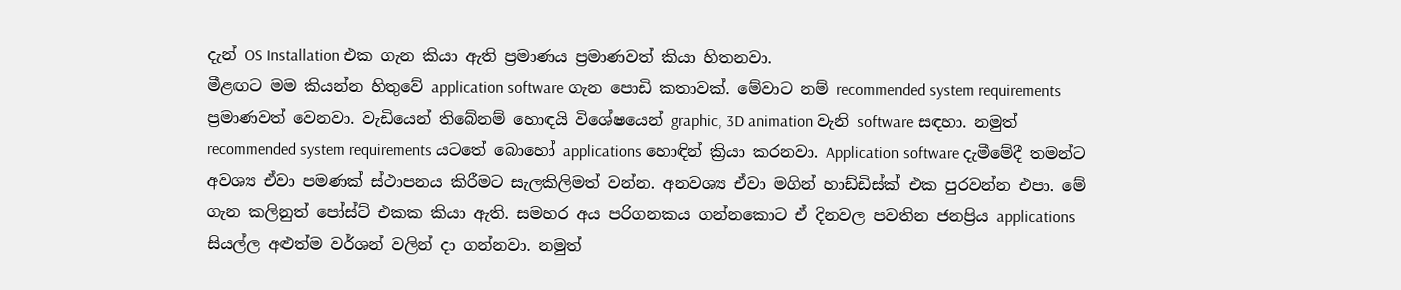දැන් OS Installation එක ගැන කියා ඇති ප්‍රමාණය ප්‍රමාණවත් කියා හිතනවා.
මීළඟට මම කියන්න හිතුවේ application software ගැන පොඩි කතාවක්. මේවාට නම් recommended system requirements ප්‍රමාණවත් වෙනවා. වැඩියෙන් තිබේනම් හොඳයි විශේෂයෙන් graphic, 3D animation වැනි software සඳහා. නමුත් recommended system requirements යටතේ බොහෝ applications හොඳින් ක්‍රියා කරනවා. Application software දැමී‍මේදී තමන්ට අවශ්‍ය ඒවා පමණක් ස්ථාපනය කිරීමට සැලකිලිමත් වන්න. අනවශ්‍ය ඒවා මගින් හාඩ්ඩිස්ක් එක පුරවන්න එපා. මේ ගැන කලිනුත් පෝස්ට් එකක කියා ඇති. සමහර අය පරිගනකය ගන්නකොට ඒ දිනවල පවතින ජනප්‍රිය applications සියල්ල අළුත්ම වර්ශන් වලින් දා ගන්නවා. නමුත්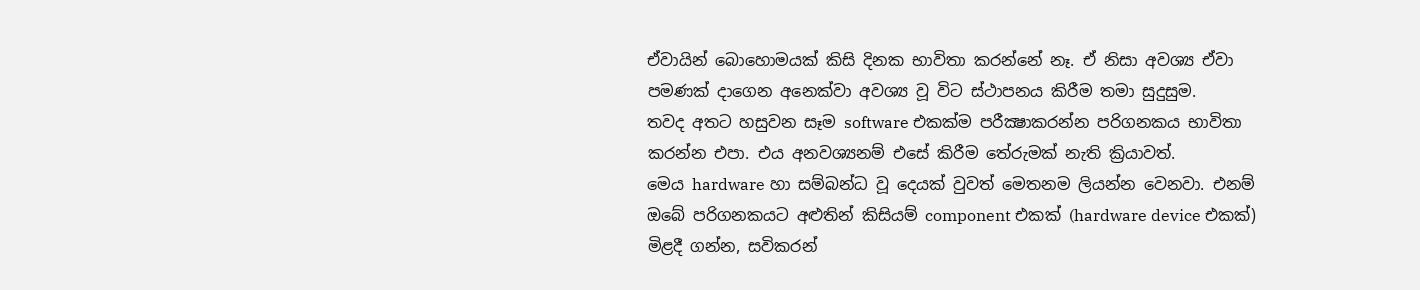ඒවායින් බොහොමයක් කිසි දිනක භාවිතා කරන්නේ නෑ. ඒ නිසා අවශ්‍ය ඒවා පමණක් දාගෙන අනෙක්වා අවශ්‍ය වූ විට ස්ථාපනය කිරීම තමා සුදුසුම.
තවද අතට හසුවන සෑම software එකක්ම පරීක්‍ෂාකරන්න පරිගනකය භාවිතා කරන්න එපා. එය අනවශ්‍යනම් එසේ කිරීම තේරුමක් නැති ක්‍රියාවත්.
මෙය hardware හා සම්බන්ධ වූ දෙයක් වුවත් මෙතනම ලියන්න වෙනවා. එනම් ඔබේ පරිගනකයට අළුතින් කිසියම් component එකක් (hardware device එකක්) මිළදී ගන්න, සවිකරන්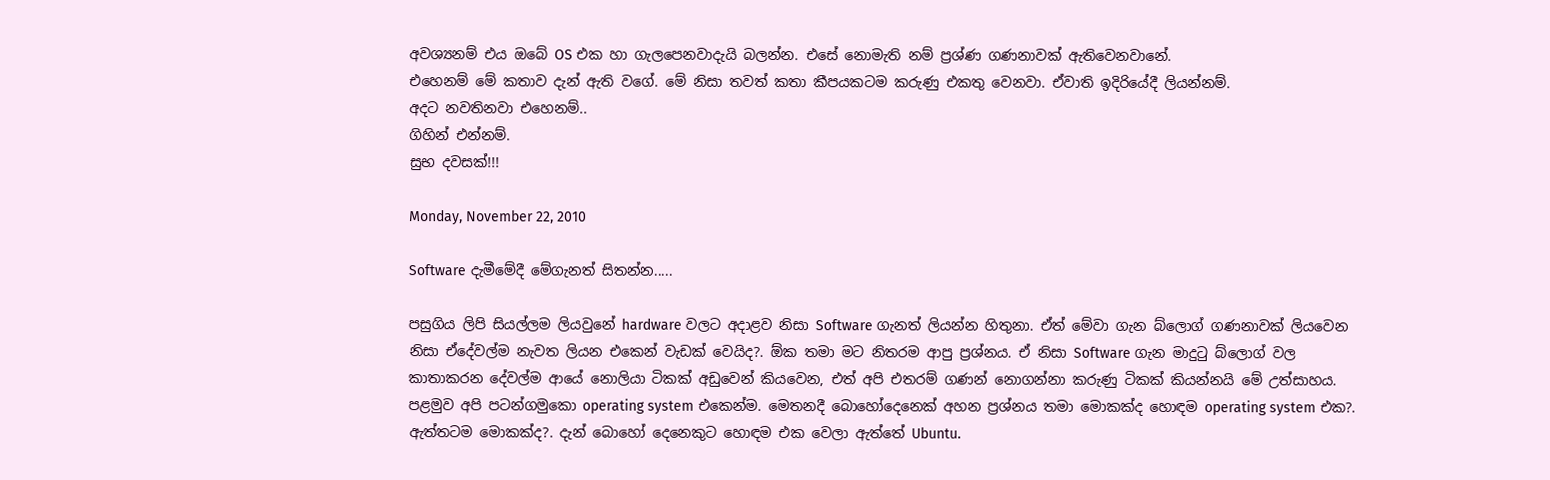අවශ්‍යනම් එය ඔබේ OS එක හා ගැලපෙනවාදැයි බලන්න. එසේ නොමැති නම් ප්‍රශ්ණ ගණනාවක් ඇතිවෙනවානේ.
එහෙනම් මේ කතාව දැන් ඇති වගේ. මේ නිසා තවත් කතා කීපයකටම කරුණු එකතු වෙනවා. ඒවාති ඉදිරියේදී ලියන්නම්.
අදට නවතිනවා එහෙනම්..
ගිහින් එන්නම්.
සුභ දවසක්!!!

Monday, November 22, 2010

Software දැමීමේදී මේගැනත් සිතන්න.....

පසුගිය ලිපි සියල්ලම ලියවුනේ hardware වලට අදාළව නිසා Software ගැනත් ලියන්න හිතුනා. ඒත් මේවා ගැන බ්ලොග් ගණනාවක් ලියවෙන නිසා ඒදේවල්ම නැවත ලියන එකෙන් වැඩක් වෙයිද?. ඕක තමා මට නිතරම ආපු ප්‍රශ්නය. ඒ නිසා Software ගැන මාදුටු බ්ලොග් වල කාතාකරන දේවල්ම ආයේ නොලියා ටිකක් අඩුවෙන් කියවෙන, එත් අපි එතරම් ගණන් නොගන්නා කරුණු ටිකක් කියන්නයි මේ උත්සාහය.
පළමුව අපි පටන්ගමුකො operating system එකෙන්ම. මෙතනදී බොහෝදෙනෙක් අහන ප්‍රශ්නය තමා මොකක්ද හොඳම operating system එක?. ඇත්තටම මොකක්ද?. දැන් බොහෝ දෙනෙකුට හොඳම එක වෙලා ඇත්තේ Ubuntu.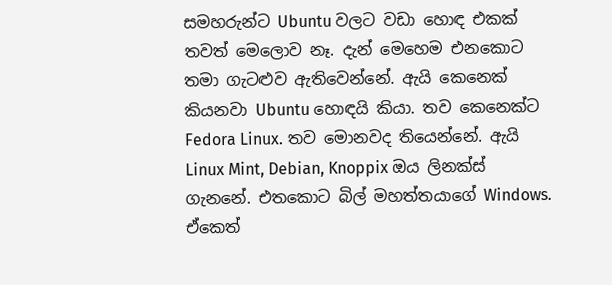සමහරුන්ට Ubuntu වලට වඩා හොඳ එකක් තවත් මෙලොව නෑ. දැන් මෙහෙම එනකොට තමා ගැටළුව ඇතිවෙන්නේ. ඇයි කෙනෙක් කියනවා Ubuntu හොඳයි කියා. තව කෙනෙක්ට Fedora Linux. තව මොනවද තියෙන්නේ. ඇයි Linux Mint, Debian, Knoppix ඔය ලිනක්ස් ගැනනේ. එතකොට බිල් මහත්තයාගේ Windows. ඒකෙත්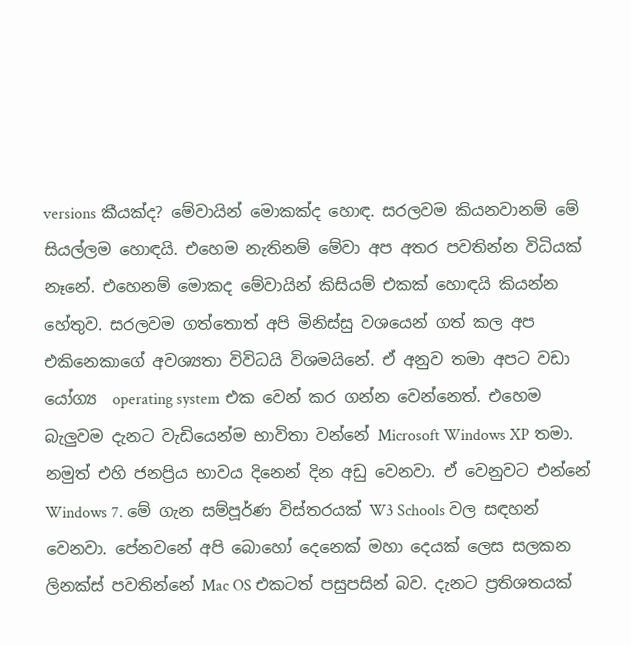versions කීයක්ද? මේවායින් මොකක්ද හොඳ. සරලවම කියනවානම් මේ සියල්ලම හොඳයි. එහෙම නැතිනම් මේවා අප අතර පවතින්න විධියක් නෑනේ. එහෙනම් මොකද මේවායින් කිසියම් එකක් හොඳයි කියන්න හේතුව. සරලවම ගත්තොත් අපි මිනිස්සු වශයෙන් ගත් කල අප එකිනෙකාගේ අවශ්‍යතා විවිධයි විශමයිනේ. ඒ අනුව තමා අපට වඩා යෝග්‍ය  operating system එක වෙන් කර ගන්න වෙන්නෙත්. එහෙම බැලුවම දැනට වැඩියෙන්ම භාවිතා වන්නේ Microsoft Windows XP තමා. නමුත් එහි ජනප්‍රිය භාවය දිනෙන් දින අඩු වෙනවා. ඒ වෙනුවට එන්නේ Windows 7. මේ ගැන සම්පූර්ණ විස්තරයක් W3 Schools වල සඳහන් වෙනවා. පේනවනේ අපි බොහෝ දෙනෙක් මහා දෙයක් ලෙස සලකන ලිනක්ස් පවතින්නේ Mac OS එකටත් පසුපසින් බව. දැනට ප්‍රතිශතයක්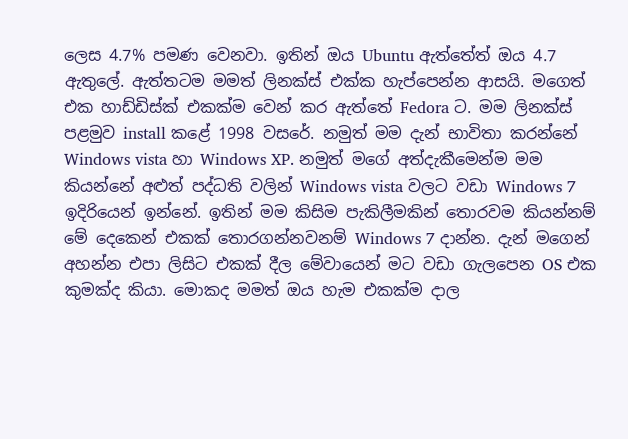ලෙස 4.7% පමණ වෙනවා. ඉතින් ඔය Ubuntu ඇත්තේත් ඔය 4.7 ඇතුලේ. ඇත්තටම මමත් ලිනක්ස් එක්ක හැප්පෙන්න ආසයි. මගෙත් එක හාඩ්ඩිස්ක් එකක්ම වෙන් කර ඇත්තේ Fedora ට. මම ලිනක්ස් පළමුව install කළේ 1998 වසරේ. නමුත් මම දැන් භාවිතා කරන්නේ Windows vista හා Windows XP. නමුත් මගේ අත්දැකීමෙන්ම මම කියන්නේ අළුත් පද්ධති වලින් Windows vista වලට වඩා Windows 7 ඉදිරියෙන් ඉන්නේ. ඉතින් මම කිසිම පැකිලීමකින් තොරවම කියන්නම් මේ දෙකෙන් එකක් තොරගන්නවනම් Windows 7 දාන්න. දැන් මගෙන් අහන්න එපා ලිසිට එකක් දීල මේවායෙන් මට වඩා ගැලපෙන OS එක කුමක්ද කියා. මොකද මමත් ඔය හැම එකක්ම දාල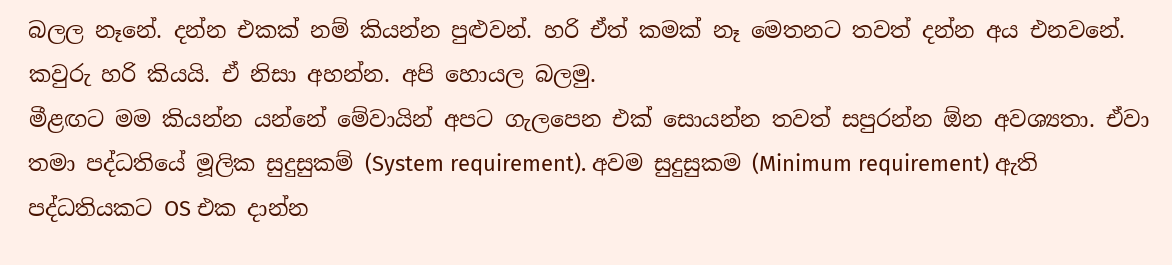බලල නෑනේ. දන්න එකක් නම් කියන්න පුළුවන්. හරි ඒත් කමක් නෑ මෙතනට තවත් දන්න අය එනවනේ. කවුරු හරි කියයි. ඒ නිසා අහන්න. අපි හොයල බලමු.
මීළඟට මම කියන්න යන්නේ මේවායින් අපට ගැලපෙන එක් සොයන්න තවත් සපුරන්න ඕන අවශ්‍යතා. ඒවා තමා පද්ධතියේ මූලික සුදුසුකම් (System requirement). අවම සුදුසුකම (Minimum requirement) ඇති පද්ධතියකට OS එක දාන්න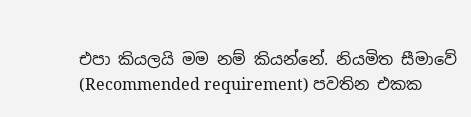එපා කියලයි මම නම් කියන්නේ. නියමිත සීමාවේ (Recommended requirement) පවතින එකක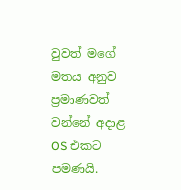වුවත් මගේ මතය අනුව ප්‍රමාණවත් වන්නේ අදාළ OS එකට පමණයි.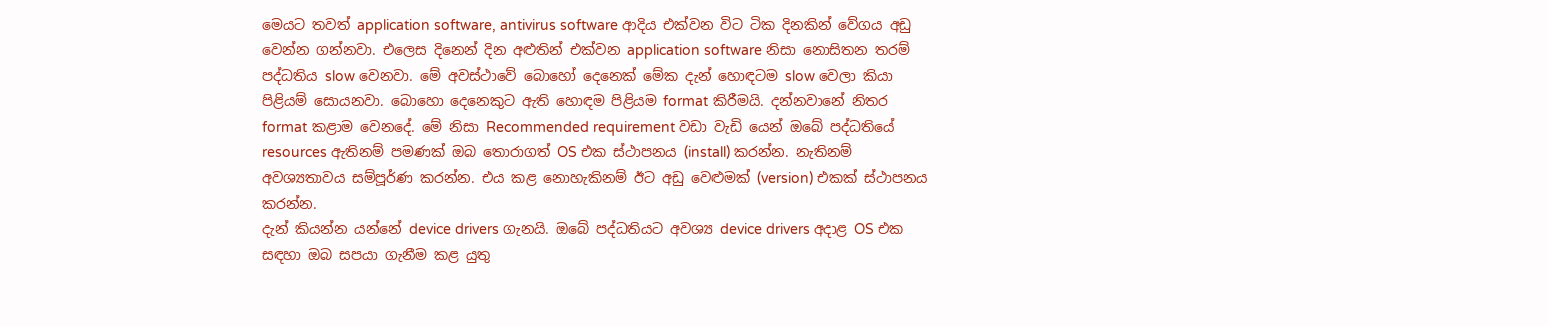මෙයට තවත් application software, antivirus software ආදිය එක්වන විට ටික දිනකින් වේගය අඩු වෙන්න ගන්නවා. එලෙස දිනෙන් දින අළුතින් එක්වන application software නිසා නොසිතන තරම් පද්ධතිය slow වෙනවා. මේ අවස්ථාවේ බොහෝ දෙනෙක් මේක දැන් හොඳටම slow වෙලා කියා පිළියම් සොයනවා. බොහො දෙනෙකුට ඇති හොඳම පිළියම format කිරීමයි. දන්නවානේ නිතර format කළාම වෙනදේ. මේ නිසා Recommended requirement වඩා වැඩි යෙන් ඔබේ පද්ධතියේ resources ඇතිනම් පමණක් ඔබ තොරාගත් OS එක ස්ථාපනය (install) කරන්න. නැතිනම් අවශ්‍යතාවය සම්පූර්ණ කරන්න. එය කළ නොහැකිනම් ඊට අඩු වෙළුමක් (version) එකක් ස්ථාපනය කරන්න.
දැන් කියන්න යන්නේ device drivers ගැනයි. ඔබේ පද්ධතියට අවශ්‍ය device drivers අදාළ OS එක සඳහා ඔබ සපයා ගැනීම කළ යුතු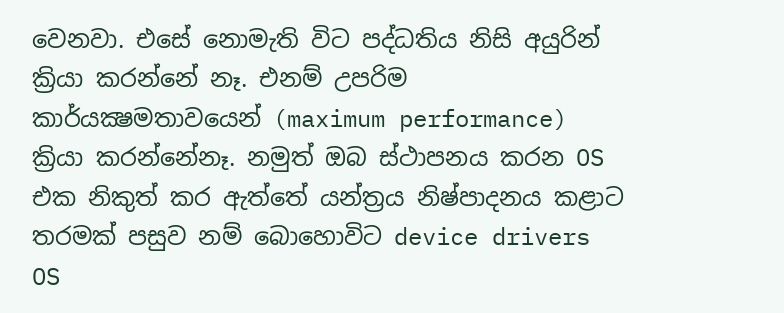වෙනවා. එසේ නොමැති විට පද්ධතිය නිසි අයුරින් ක්‍රියා කරන්නේ නෑ. එනම් උපරිම කාර්යක්‍ෂමතාවයෙන් (maximum performance) ක්‍රියා කරන්නේනෑ. නමුත් ඔබ ස්ථාපනය කරන OS එක නිකුත් කර ඇත්තේ යන්ත්‍රය නිෂ්පාදනය කළාට තරමක් පසුව නම් බොහොවිට device drivers OS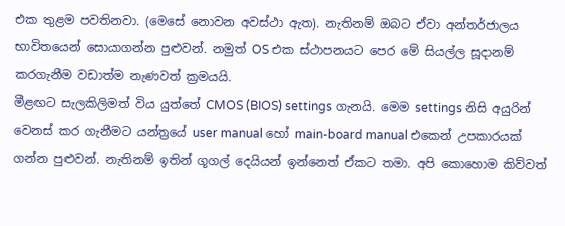එක තුළම පවතිනවා. (මෙසේ නොවන අවස්ථා ඇත). නැතිනම් ඔබට ඒවා අන්තර්ජාලය භාවිතයෙන් සොයාගන්න පුළුවන්. නමුත් OS එක ස්ථාපනයට පෙර මේ සියල්ල සූදානම් කරගැනීම වඩාත්ම නැණවත් ක්‍රමයයි.
මීළඟට සැලකිලිමත් විය යුත්තේ CMOS (BIOS) settings ගැනයි. මෙම settings නිසි අයුරින් වෙනස් කර ගැනීමට යන්ත්‍රයේ user manual හෝ main-board manual එකෙන් උපකාරයක් ගන්න පුළුවන්. නැතිනම් ඉතින් ගූගල් දෙයියන් ඉන්නෙත් ඒකට තමා. අපි කොහොම කිව්වත්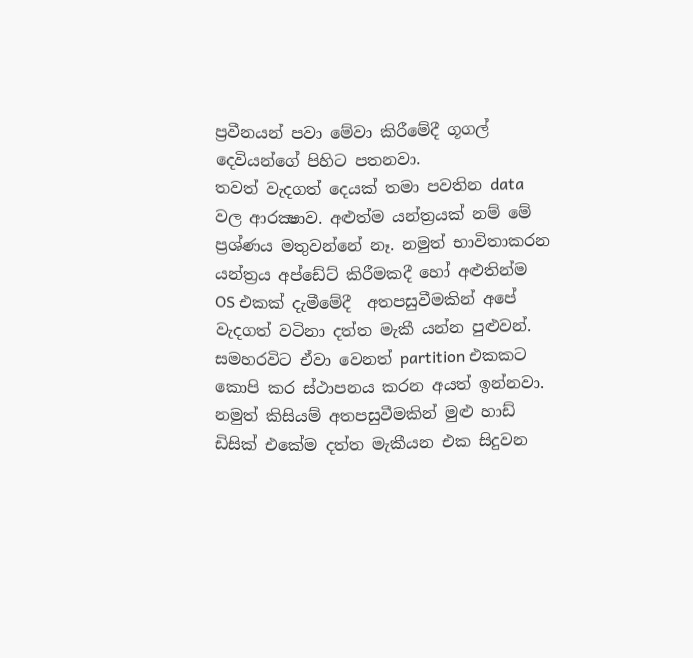ප්‍රවීනයන් පවා මේවා කිරීමේදී ගූගල් දෙවියන්ගේ පිහිට පතනවා.
තවත් වැදගත් දෙයක් තමා පවතින data වල ආරක්‍ෂාව. අළුත්ම යන්ත්‍රයක් නම් මේ ප්‍රශ්ණය මතුවන්නේ නෑ. නමුත් භාවිතාකරන යන්ත්‍රය අප්ඩේට් කිරීමකදී හෝ අළුතින්ම OS එකක් දැමීමේදී  අතපසුවීමකින් අපේ වැදගත් වටිනා දත්ත මැකී යන්න පුළුවන්. සමහරවිට ඒවා වෙනත් partition එකකට කොපි කර ස්ථාපනය කරන අයත් ඉන්නවා. නමුත් කිසියම් අතපසුවීමකින් මුළු හාඩ් ඩිසික් එකේම දත්ත මැකීයන එක සිදුවන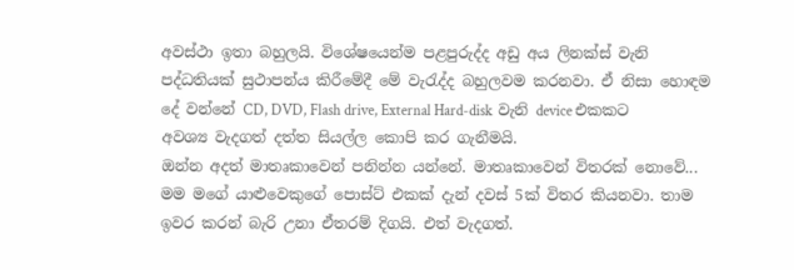අවස්ථා ඉතා බහුලයි. විශේෂයෙන්ම පළපුරුද්ද අඩු අය ලිනක්ස් වැනි පද්ධතියක් සුථාපන්ය කිරීමේදී මේ වැරැද්ද බහුලවම කරනවා. ඒ නිසා හොඳම දේ වන්නේ CD, DVD, Flash drive, External Hard-disk  වැනි device එකකට අවශ්‍ය වැදගත් දත්ත සියල්ල කොපි කර ගැනීමයි.
ඔන්න අදත් මාතෘකාවෙන් පනින්න යන්නේ. මාතෘකාවෙන් විතරක් නොවේ...
මම මගේ යාළුවෙකුගේ පොස්ට් එකක් දැන් දවස් 5ක් විතර කියනවා. තාම ඉවර කරන් බැරි උනා ඒතරම් දිගයි. එත් වැදගත්.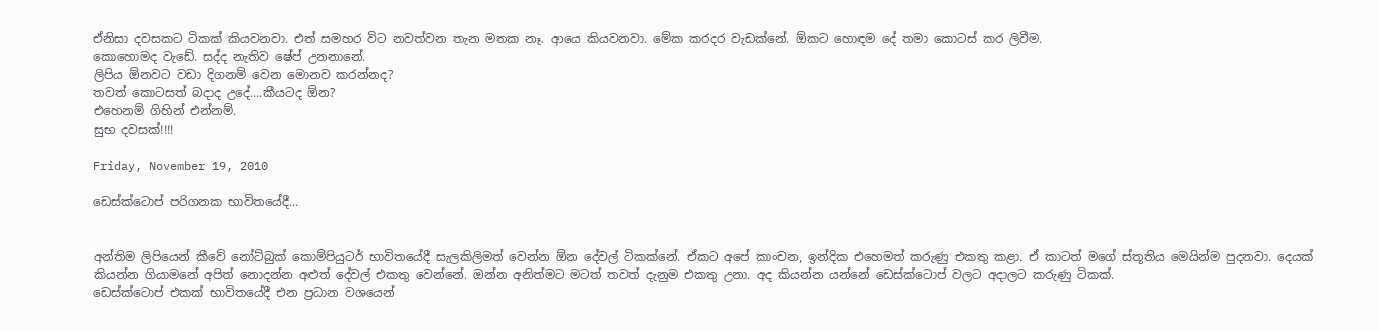ඒනිසා දවසකට ටිකක් කියවනවා. එත් සමහර විට නවත්වන තැන මතක නෑ. ආයෙ කියවනවා. මේක කරදර වැඩක්නේ. ඕකට හොඳම දේ තමා කොටස් කර ලිවීම.
කොහොමද වැඩේ. සද්ද නැතිව ෂේප් උනනානේ.
ලිපිය ඕනවට වඩා දිගනම් වෙන මොනව කරන්නද?
තවත් කොටසත් බදාද උදේ....කීයටද ඕන?
එහෙනම් ගිහින් එන්නම්.
සුභ දවසක්!!!!

Friday, November 19, 2010

ඩෙස්ක්ටොප් පරිගනක භාවිතයේදී...


අන්තිම ලිපියෙන් කීවේ නෝට්බුක් කොම්පියුටර් භාවිතයේදී සැලකිලිමත් වෙන්න ඕන දේවල් ටිකක්නේ. ඒකට අපේ කාංචන, ඉන්දික එහෙමත් කරුණු එකතු කළා. ඒ කාටත් මගේ ස්තූතිය මෙයින්ම පුදනවා. දෙයක් කියන්න ගියාමනේ අපිත් නොදන්න අළුත් දේවල් එකතු වෙන්නේ. ඔන්න අනිත්මට මටත් තවත් දැනුම එකතු උනා. අද කියන්න යන්නේ ඩෙස්ක්ටොප් වලට අදාලට කරුණු ටිකක්.
ඩෙස්ක්ටොප් එකක් භාවිතයේදී එන ප්‍රධාන වශයෙන්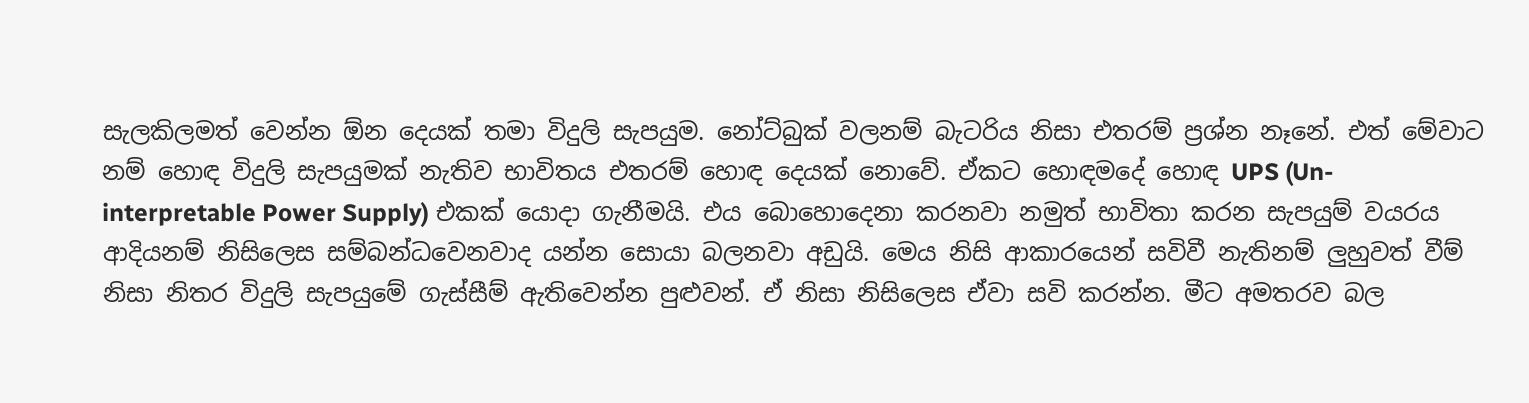සැලකිලමත් වෙන්න ඕන දෙයක් තමා විදුලි සැපයුම. නෝට්බුක් වලනම් බැටරිය නිසා එතරම් ප්‍රශ්න නෑනේ. එත් මේවාට නම් හොඳ විදුලි සැපයුමක් නැතිව භාවිතය එතරම් හොඳ දෙයක් නොවේ. ඒකට හොඳමදේ හොඳ UPS (Un-interpretable Power Supply) එකක් යොදා ගැනීමයි. එය බොහොදෙනා කරනවා නමුත් භාවිතා කරන සැපයුම් වයරය ආදියනම් නිසිලෙස සම්බන්ධවෙනවාද යන්න සොයා බලනවා අඩුයි. මෙය නිසි ආකාරයෙන් සවිවී නැතිනම් ලුහුවත් වීම් නිසා නිතර විදුලි සැපයුමේ ගැස්සීම් ඇතිවෙන්න පුළුවන්. ඒ නිසා නිසිලෙස ඒවා සවි කරන්න. මීට අමතරව බල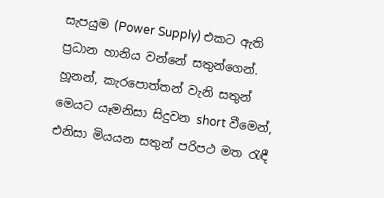සැපයුම (Power Supply) එකට ඇති ප්‍රධාන හානිය වන්නේ සතුන්ගෙන්. හූනන්, කැරපොත්තන් වැනි සතුන් මෙයට යෑමනිසා සිදුවන short වීමෙන්, එනිසා මියයන සතුන් පරිපථ මත රැඳී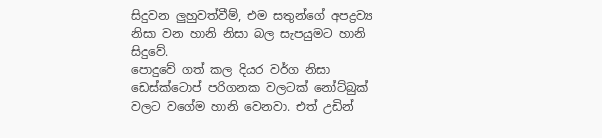සිදුවන ලුහුවත්වීම්, එම සතුන්ගේ අපද්‍රව්‍ය නිසා වන හානි නිසා බල සැපයුමට හානි සිදුවේ.
පොදුවේ ගත් කල දියර වර්ග නිසා ඩෙස්ක්ටොප් පරිගනක වලටක් නෝට්බුක් වලට වගේම හානි වෙනවා. එත් උඩින්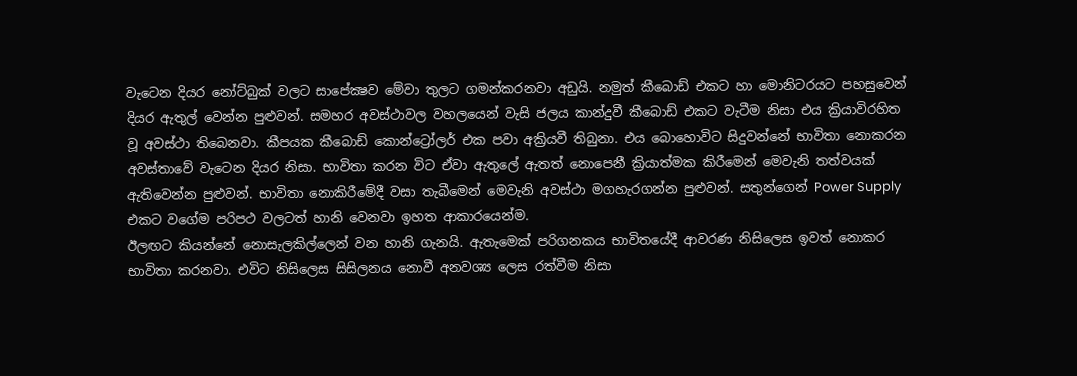වැටෙන දියර නෝට්බුක් වලට සාපේක්‍ෂව මේවා තුලට ගමන්කරනවා අඩුයි. නමුත් කීබොඩ් එකට හා මොනිටරයට පහසුවෙන් දියර ඇතුල් වෙන්න පුළුවන්. සමහර අවස්ථාවල වහලයෙන් වැසි ජලය කාන්දුවී කීබොඩ් එකට වැටීම නිසා එය ක්‍රියාවිරහිත වූ අවස්ථා තිබෙනවා. කීපයක කීබොඩ් කොන්ට්‍රෝලර් එක පවා අක්‍රියවී තිබුනා. එය බොහොවිට සිදුවන්නේ භාවිතා නොකරන අවස්තාවේ වැටෙන දියර නිසා. භාවිතා කරන විට ඒවා ඇතුලේ ඇතත් නොපෙනී ක්‍රියාත්මක කිරීමෙන් මෙවැනි තත්වයක් ඇතිවෙන්න පුළුවන්. භාවිතා නොකිරීමේදී වසා තැබීමෙන් මෙවැනි අවස්ථා මගහැරගන්න පුළුවන්. සතුන්ගෙන් Power Supply එකට වගේම පරිපථ වලටත් හානි වෙනවා ඉහත ආකාරයෙන්ම.
ඊලඟට කියන්නේ නොසැලකිල්ලෙන් වන හානි ගැනයි. ඇතැමෙක් පරිගනකය භාවිතයේදී ආවරණ නිසිලෙස ඉවත් නොකර භාවිතා කරනවා. එවිට නිසිලෙස සිසිලනය නොවී අනවශ්‍ය ලෙස රත්වීම නිසා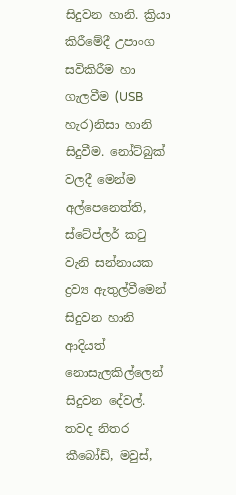සිදුවන හානි. ක්‍රියා කිරීමේදී උපාංග සවිකිරීම හා ගැලවීම (USB හැර)නිසා හානි සිදුවීම. නෝට්බුක් වලදී මෙන්ම අල්පෙනෙත්ති, ස්ටේප්ලර් කටු වැනි සන්නායක ද්‍රව්‍ය ඇතුල්වීමෙන් සිදුවන හානි ආදියත් නොසැලකිල්ලෙන් සිදුවන දේවල්. තවද නිතර කීබෝඩ්, මවුස්,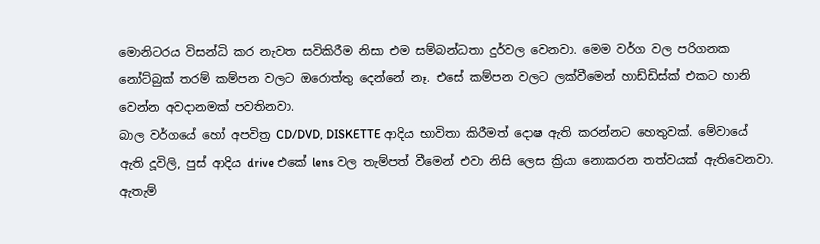මොනිටරය විසන්ධි කර නැවත සවිකිරීම නිසා එම සම්බන්ධතා දුර්වල වෙනවා. මෙම වර්ග වල පරිගනක නෝට්බුක් තරම් කම්පන වලට ඔරොත්තු දෙන්නේ නෑ. එසේ කම්පන වලට ලක්වීමෙන් හාඩ්ඩිස්ක් එකට හානි වෙන්න අවදානමක් පවතිනවා.
බාල වර්ගයේ හෝ අපවිත්‍ර CD/DVD, DISKETTE ආදිය භාවිතා කිරීමත් දොෂ ඇති කරන්නට හෙතුවක්. මේවායේ ඇති දූවිලි, පුස් ආදිය drive එකේ lens වල තැම්පත් වීමෙන් එවා නිසි ලෙස ක්‍රියා නොකරන තත්වයක් ඇතිවෙනවා. ඇතැම්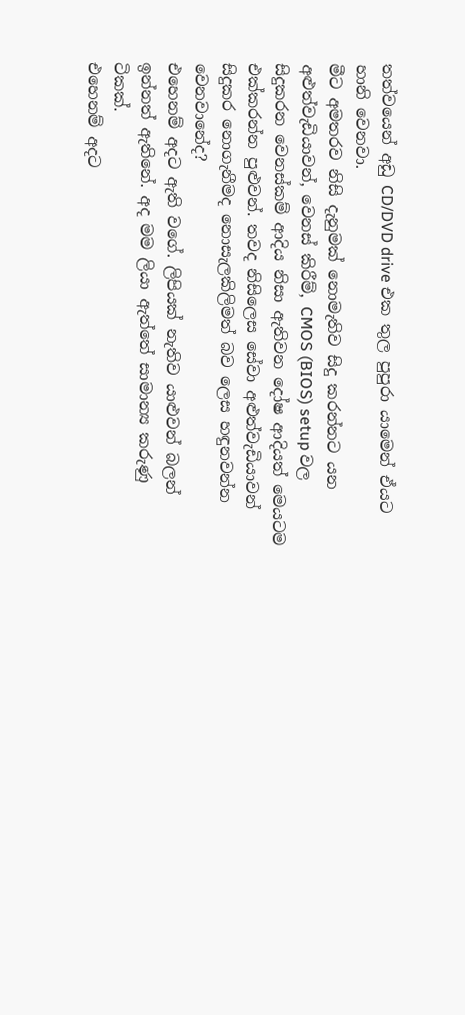තත්වයෙන් අඩු CD/DVD drive එක තුල පුපුරා යාමෙන් ඒයට හානි වෙනවා.
මීට අමතරව නිසි දැනුමක් නොමැතිව සිදු කරන්නට යන අළුත්වැඩියාවන්, වෙනස් කිරීම්, CMOS (BIOS) setup වල සිදුකරන වෙනස්කම් ආදිය නිසා ඇතිවන දෝෂ ආදියත් මෙයටම එක්කරන්න පුළුවන්. තවද නිසිලෙස සේවා අළුත්වැඩියාවන් සිදුකර නොගැනීමද නොසැලකිලිමත් බව ලෙස හඳුනවන්න වෙනවානේද?
එහෙනම් අදට ඇති වගේ. ලිපියක් නැතිව යාළුවන් බලන් ඉන්නත් ඇතිනේ. අද මම ලියා ඇත්තේ සාමාන්‍ය කරුණු
ටිකක්.
එහෙනම් අදට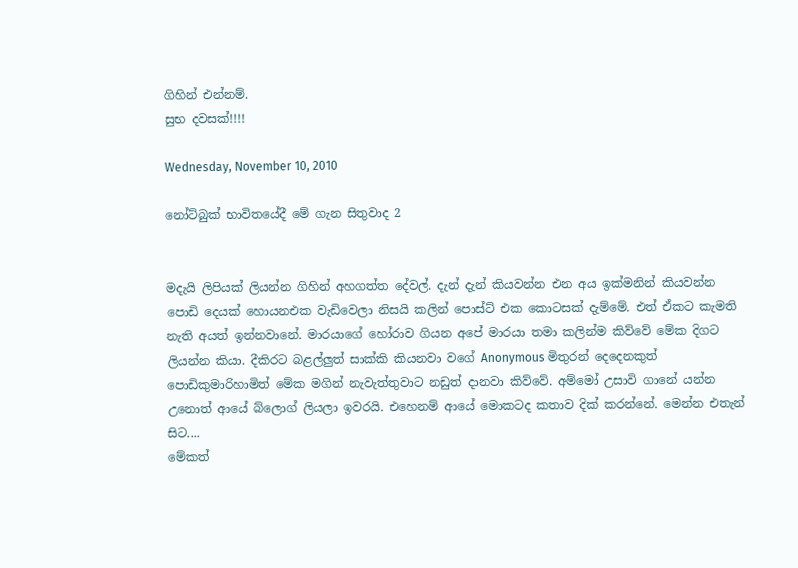ගිහින් එන්නම්.
සුභ දවසක්!!!!

Wednesday, November 10, 2010

නෝට්බුක් භාවිතයේදී මේ ගැන සිතුවාද 2


මදැයි ලිපියක් ලියන්න ගිහින් අහගත්ත දේවල්. දැන් දැන් කියවන්න එන අය ඉක්මනින් කියවන්න පොඩි දෙයක් හොයනඑක වැඩිවෙලා නිසයි කලින් පොස්ට් එක කොටසක් දැම්මේ. එත් ඒකට කැමති නැති අයත් ඉන්නවානේ. මාරයාගේ හෝරාව ගියන අපේ මාරයා තමා කලින්ම කිව්වේ මේක දිගට ලියන්න කියා. දීකිරට බළල්ලුත් සාක්කි කියනවා වගේ Anonymous මිතුරන් දෙදෙනකුත් පොඩිකුමාරිහාමිත් මේක මගින් නැවැත්තුවාට නඩුත් දානවා කිව්වේ. අම්මෝ උසාවි ගානේ යන්න උනොත් ආයේ බ්ලොග් ලියලා ඉවරයි. එහෙනම් ආයේ මොකටද කතාව දික් කරන්නේ. මෙන්න එතැන් සිට....
මේකත්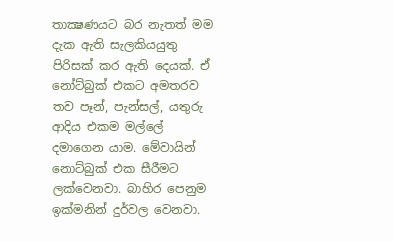තාක්‍ෂණයට බර නැතත් මම දැක ඇති සැලකියයුතු පිරිසක් කර ඇති දෙයක්. ඒ නෝට්බුක් එකට අමතරව තව පෑන්, පැන්සල්, යතුරු ආදිය එකම මල්ලේ දමාගෙන යාම. මේවායින් නොට්බුක් එක සීරීමට ලක්වෙනවා. බාහිර පෙනුම ඉක්මනින් දුර්වල වෙනවා.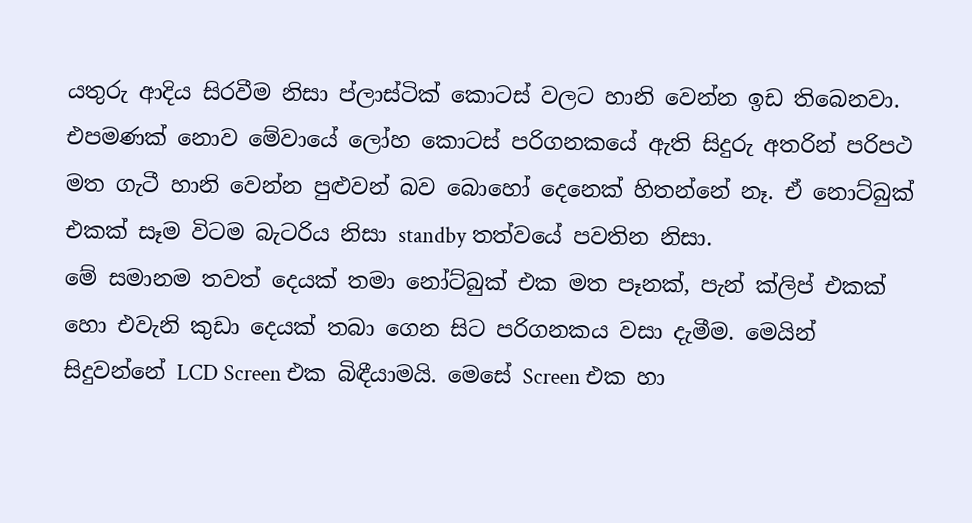යතුරු ආදිය සිරවීම නිසා ප්ලාස්ටික් කොටස් වලට හානි වෙන්න ඉඩ තිබෙනවා. එපමණක් නොව මේවායේ ලෝහ කොටස් පරිගනකයේ ඇති සිදුරු අතරින් පරිපථ මත ගැටී හානි වෙන්න පුළුවන් බව බොහෝ දෙනෙක් හිතන්නේ නෑ. ඒ නොට්බුක් එකක් සෑම විටම බැටරිය නිසා standby තත්වයේ පවතින නිසා.
මේ සමානම තවත් දෙයක් තමා නෝට්බුක් එක මත පෑනක්, පැන් ක්ලිප් එකක් හො එවැනි කුඩා දෙයක් තබා ගෙන සිට පරිගනකය වසා දැමීම. මෙයින් සිදුවන්නේ LCD Screen එක බිඳීයාමයි. මෙසේ Screen එක හා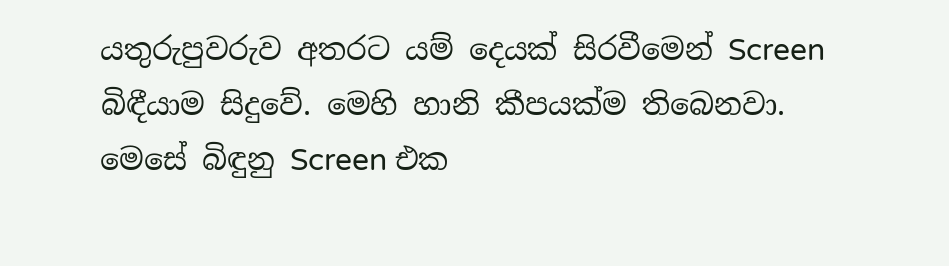යතුරුපුවරුව අතරට යම් දෙයක් සිරවීමෙන් Screen බිඳීයාම සිදුවේ. මෙහි හානි කීපයක්ම තිබෙනවා. මෙසේ බිඳුනු Screen එක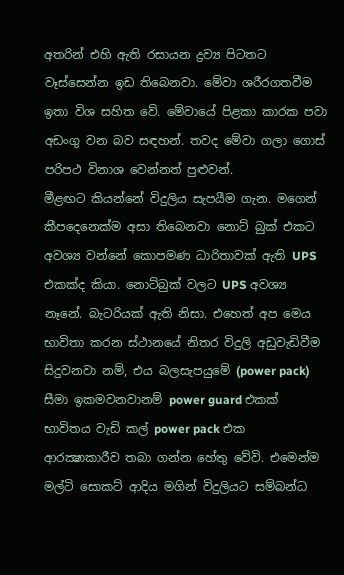අතරින් එහි ඇති රසායන ද්‍රව්‍ය පිටතට වෑස්සෙන්න ඉඩ තිබෙනවා. මේවා ශරීරගතවීම ඉතා විශ සහිත වේ. මේවායේ පිළකා කාරක පවා අඩංගු වන බව සඳහන්. තවද මේවා ගලා ගොස් පරිපථ විනාශ වෙන්නත් පුළුවන්.
මීළඟට කියන්නේ විදුලිය සැපයීම ගැන. මගෙන් කීපදෙනෙක්ම අසා තිබෙනවා නොට් බුක් එකට අවශ්‍ය වන්නේ කොපමණ ධාරිතාවක් ඇති UPS එකක්ද කියා. නොට්බුක් වලට UPS අවශ්‍ය නෑනේ. බැටරියක් ඇති නිසා. එහෙත් අප මෙය භාවිතා කරන ස්ථානයේ නිතර විදුලි අඩුවැඩිවීම සිදුවනවා නම්, එය බලසැපයුමේ (power pack) සීමා ඉකමවනවානම් power guard එකක් භාවිතය වැඩි කල් power pack එක ආරක්‍ෂාකාරීව තබා ගන්න හේතු වේවි. එමෙන්ම මල්ටි සොකට් ආදිය මගින් විදුලියට සම්බන්ධ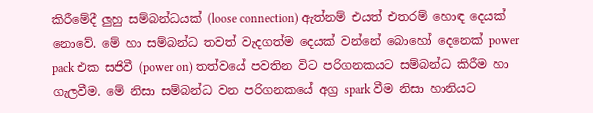කිරීමේදී ලුහු සම්බන්ධයක් (loose connection) ඇත්නම් එයත් එතරම් හොඳ දෙයක් නොවේ. මේ හා සම්බන්ධ තවත් වැදගත්ම දෙයක් වන්නේ බොහෝ දෙනෙක් power pack එක සජිවී (power on) තත්වයේ පවතින විට පරිගනකයට සම්බන්ධ කිරීම හා ගැලවීම. මේ නිසා සම්බන්ධ වන පරිගනකයේ අග්‍ර spark වීම නිසා හානියට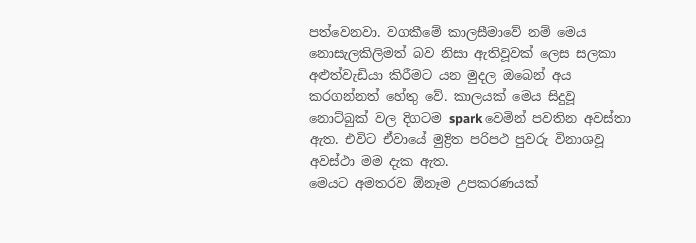පත්වෙනවා. වගකීමේ කාලසීමාවේ නම් මෙය නොසැලකිලිමත් බව නිසා ඇතිවූවක් ලෙස සලකා අළුත්වැඩියා කිරීමට යන මුදල ඔබෙන් අය කරගන්නත් හේතු වේ. කාලයක් මෙය සිදුවූ නොට්බුක් වල දිගටම spark වෙමින් පවතින අවස්තා ඇත. එවිට ඒවායේ මුද්‍රිත පරිපථ පුවරු විනාශවූ අවස්ථා මම දැක ඇත.
මෙයට අමතරව ඕනෑම උපකරණයක්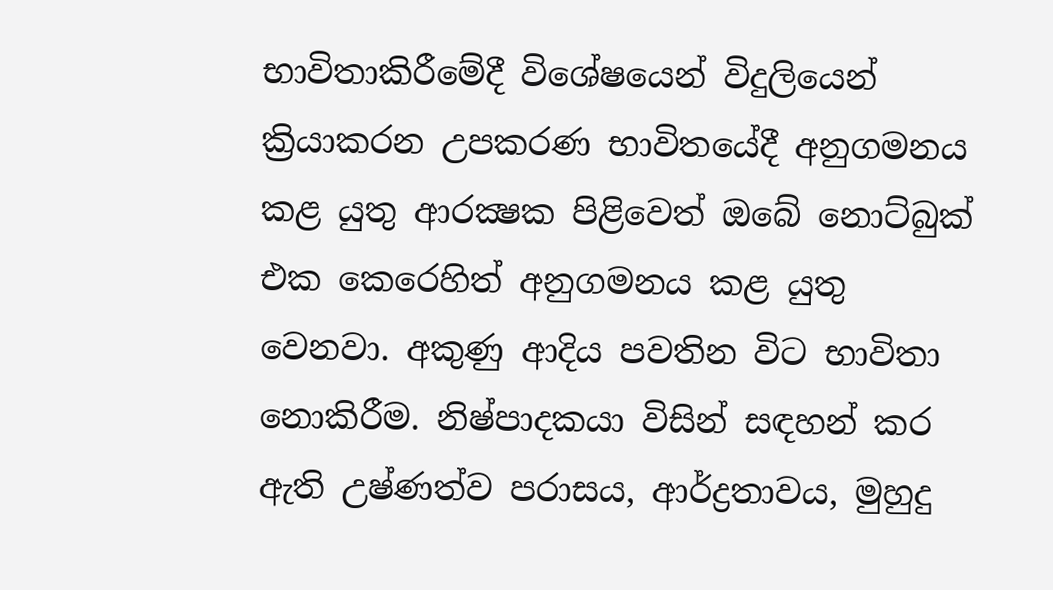භාවිතාකිරීමේදී විශේෂයෙන් විදුලියෙන් ක්‍රියාකරන උපකරණ භාවිතයේදී අනුගමනය කළ යුතු ආරක්‍ෂක පිළිවෙත් ඔබේ නොට්බුක් එක කෙරෙහිත් අනුගමනය කළ යුතු වෙනවා. අකුණු ආදිය පවතින විට භාවිතා නොකිරීම. නිෂ්පාදකයා විසින් සඳහන් කර ඇති උෂ්ණත්ව පරාසය, ආර්ද්‍රතාවය, මුහුදු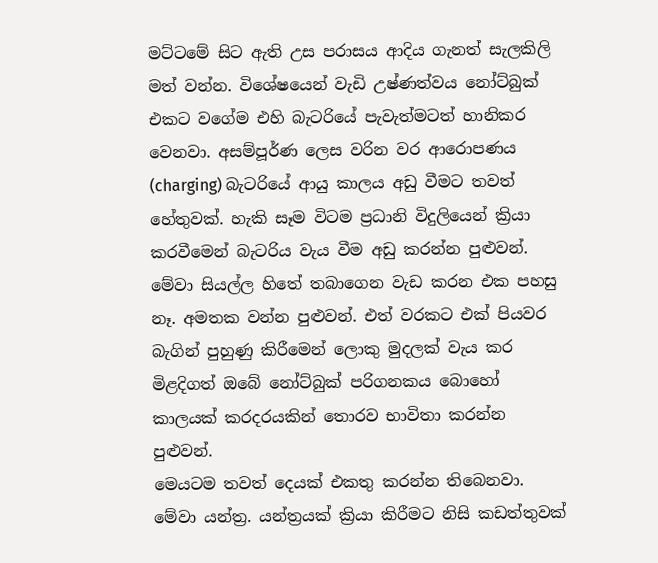මට්ටමේ සිට ඇති උස පරාසය ආදිය ගැනත් සැලකිලි මත් වන්න. විශේෂයෙන් වැඩි උෂ්ණත්වය නෝට්බුක් එකට වගේම එහි බැටරියේ පැවැත්මටත් හානිකර වෙනවා. අසම්පූර්ණ ලෙස වරින වර ආරොපණය (charging) බැටරියේ ආයු කාලය අඩු වීමට තවත් හේතුවක්. හැකි සෑම විටම ප්‍රධානි විදුලියෙන් ක්‍රියා කරවීමෙන් බැටරිය වැය වීම අඩු කරන්න පුළුවන්. මේවා සියල්ල හිතේ තබාගෙන වැඩ කරන එක පහසු නෑ. අමතක වන්න පුළුවන්. එත් වරකට එක් පියවර බැගින් පුහුණු කිරීමෙන් ලොකු මුදලක් වැය කර මිළදිගත් ඔබේ නෝට්බුක් පරිගනකය බොහෝ කාලයක් කරදරයකින් තොරව භාවිතා කරන්න පුළුවන්.
මෙයටම තවත් දෙයක් එකතු කරන්න තිබෙනවා. මේවා යන්ත්‍ර. යන්ත්‍රයක් ක්‍රියා කිරීමට නිසි කඩත්තුවක්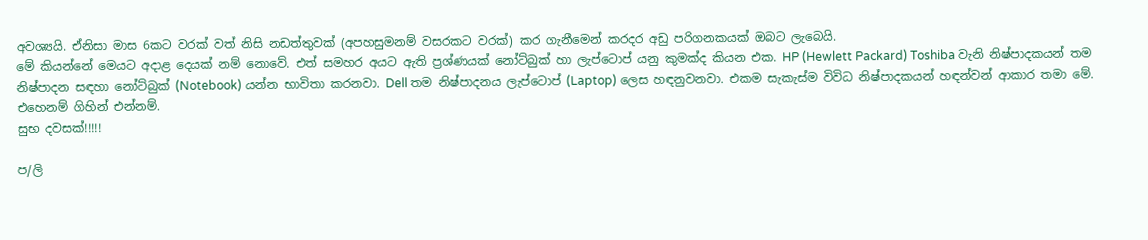අවශ්‍යයි. ඒනිසා මාස 6කට වරක් වත් නිසි නඩත්තුවක් (අපහසුමනම් වසරකට වරක්) කර ගැනීමෙන් කරදර අඩු පරිගනකයක් ඔබට ලැබෙයි.
මේ කියන්නේ මෙයට අදාළ දෙයක් නම් නොවේ. එත් සමහර අයට ඇති ප්‍රශ්ණයක් නෝට්බුක් හා ලැප්ටොප් යනු කුමක්ද කියන එක. HP (Hewlett Packard) Toshiba වැනි නිෂ්පාදකයන් තම නිෂ්පාදන සඳහා නෝට්බුක් (Notebook) යන්න භාවිතා කරනවා. Dell තම නිෂ්පාදනය ලැප්ටොප් (Laptop) ලෙස හඳනුවනවා. එකම සැකැස්ම විවිධ නිෂ්පාදකයන් හඳන්වන් ආකාර තමා මේ.
එහෙනම් ගිහින් එන්නම්.
සුභ දවසක්!!!!!

ප/ලි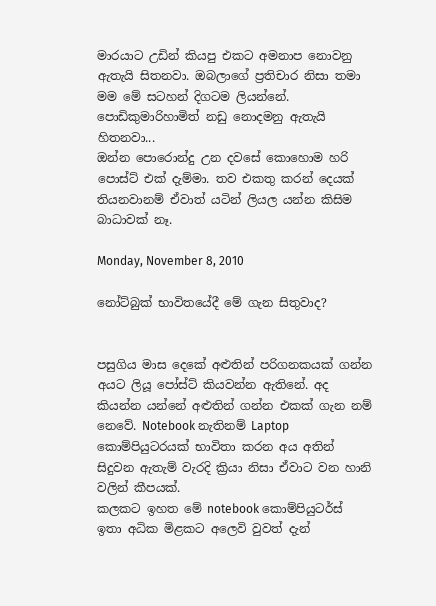මාරයාට උඩින් කියපු එකට අමනාප නොවනු ඇතැයි සිතනවා. ඔබලාගේ ප්‍රතිචාර නිසා තමා මම මේ සටහන් දිගටම ලියන්නේ. පොඩිකුමාරිහාමිත් නඩු නොදමනු ඇතැයි හිතනවා...
ඔන්න පොරොන්දු උන දවසේ කොහොම හරි පොස්ට් එක් දැම්මා. තව එකතු කරන් දෙයක් තියනවානම් ඒවාත් යටින් ලියල යන්න කිසිම බාධාවක් නෑ.

Monday, November 8, 2010

නෝට්බුක් භාවිතයේදී මේ ගැන සිතුවාද?


පසුගිය මාස දෙකේ අළුතින් පරිගනකයක් ගන්න අයට ලියූ පෝස්ට් කියවන්න ඇතිනේ. අද කියන්න යන්නේ අළුතින් ගන්න එකක් ගැන නම් නෙවේ. Notebook නැතිනම් Laptop කොම්පියුටරයක් භාවිතා කරන අය අතින් සිදුවන ඇතැම් වැරදි ක්‍රියා නිසා ඒවාට වන හානි වලින් කීපයක්.
කලකට ඉහත මේ notebook කොම්පියුටර්ස් ඉතා අධික මිළකට අලෙවි වුවත් දැන්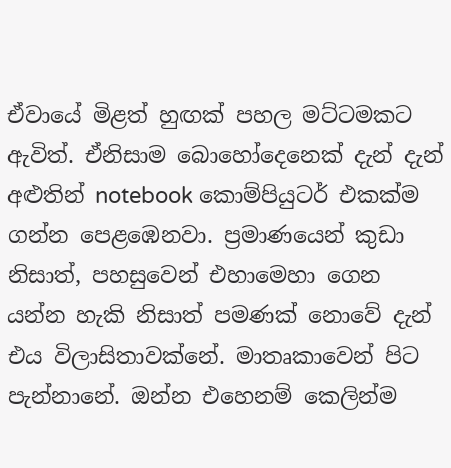ඒවායේ මිළත් හුඟක් පහල මට්ටමකට ඇවිත්. ඒනිසාම බොහෝදෙනෙක් දැන් දැන් අළුතින් notebook කොම්පියුටර් එකක්ම ගන්න පෙළඹෙනවා. ප්‍රමාණයෙන් කුඩා නිසාත්, පහසුවෙන් එහාමෙහා ගෙන යන්න හැකි නිසාත් පමණක් නොවේ දැන් එය විලාසිතාවක්නේ. මාතෘකාවෙන් පිට පැන්නානේ. ඔන්න එහෙනම් කෙලින්ම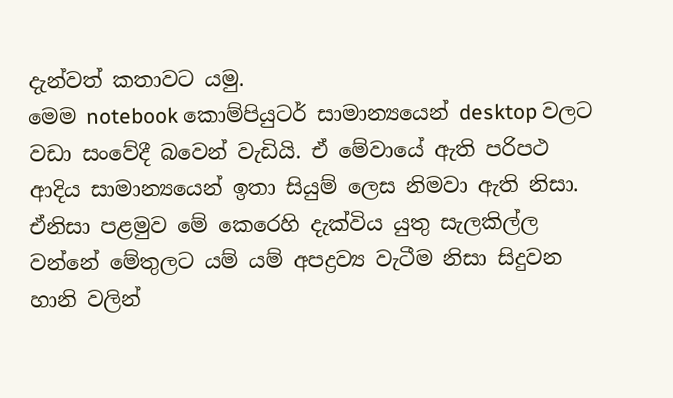දැන්වත් කතාවට යමු.
මෙම notebook කොම්පියුටර් සාමාන්‍යයෙන් ‍desktop වලට වඩා සංවේදී බවෙන් වැඩියි. ඒ මේවායේ ඇති පරිපථ ආදිය සාමාන්‍යයෙන් ඉතා සියුම් ලෙස නිමවා ඇති නිසා. ඒනිසා පළමුව මේ කෙරෙහි දැක්විය යුතු සැලකිල්ල වන්නේ මේතුලට යම් යම් අපද්‍රව්‍ය වැටීම නිසා සිදුවන හානි වලින්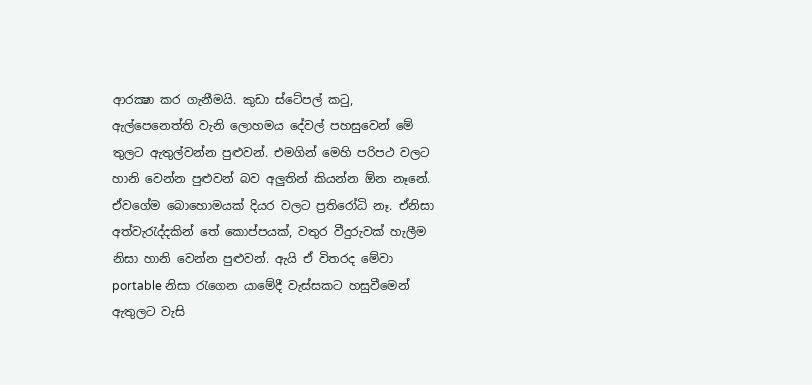ආරක්‍ෂා කර ගැනීමයි. කුඩා ස්ටේපල් කටු, ඇල්පෙනෙත්ති වැනි ලොහමය දේවල් පහසුවෙන් මේ තුලට ඇතුල්වන්න පුළුවන්. එමගින් මෙහි පරිපථ වලට හානි වෙන්න පුළුවන් බව අලුතින් කියන්න ඕන නෑනේ. ඒවගේම බොහොමයක් දියර වල‍ට ප්‍රතිරෝධි නෑ. ඒනිසා අත්වැරැද්දකින් තේ කොප්පයක්, වතුර වීදුරුවක් හැලීම නිසා හානි වෙන්න පුළුවන්. ඇයි ඒ විතරද මේවා portable නිසා රැගෙන යාමේදී වැස්සකට හසුවීමෙන් ඇතුලට වැසි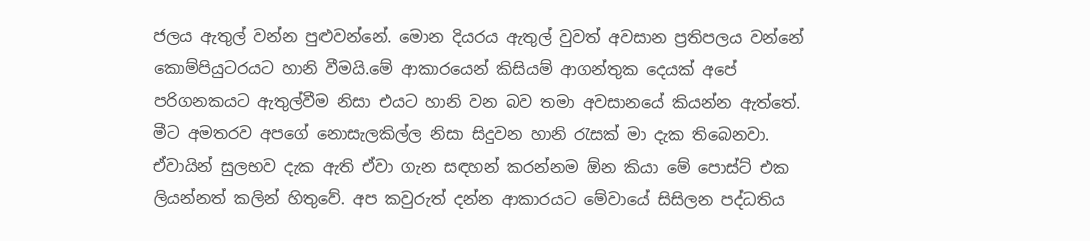ජලය ඇතුල් වන්න පුළුවන්නේ. මොන දියරය ඇතුල් වුවත් අවසාන ප්‍රතිපලය වන්නේ කොම්පියුටරයට හානි වීමයි.මේ ආකාරයෙන් කිසියම් ආගන්තුක දෙයක් අපේ පරිගනකයට ඇතුල්වීම නිසා එයට හානි වන බව තමා අවසානයේ කියන්න ඇත්තේ.
මීට අමතරව අපගේ නොසැලකිල්ල නිසා සිදුවන හානි රැසක් මා දැක තිබෙනවා. ඒවායින් සුලභව දැක ඇති ඒවා ගැන සඳහන් කරන්නම ඕන කියා මේ පොස්ට් එක ලියන්නත් කලින් හිතුවේ. අප කවුරුත් දන්න ආකාරයට මේවායේ සිසිලන පද්ධතිය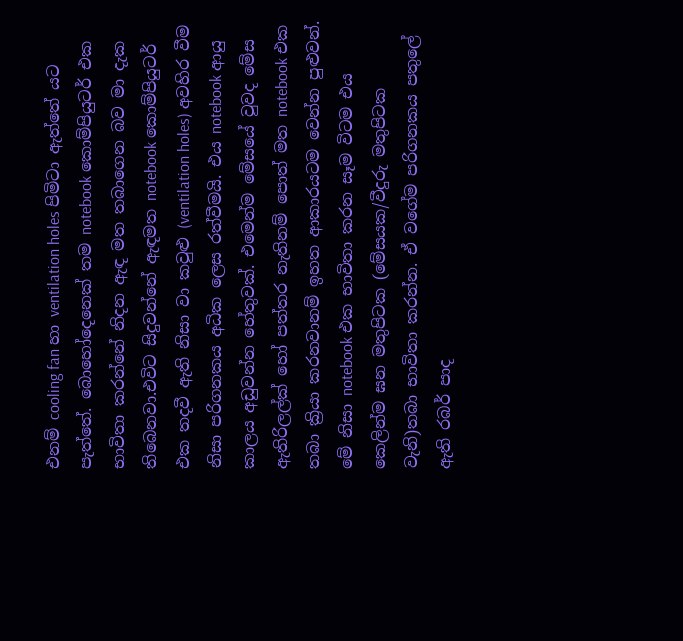එනම් cooling fan හා ventilation holes පිමිටා ඇත්තේ යට පැත්තේ. බොහෝදෙනෙක් තම notebook කොම්පියුටර් එක භාවිතා කරන්නේ නිදන ඇඳ මත තබාගෙන බව මා දැක තිබෙනවා.එවිට සිදුවන්නේ ඇඳමත notebook කොම්පියුටර් එක තදවී ඇති නිසා වා කවුළු (ventilation holes) අවහිර වීම නිසා පරිගනකය අධික ලෙස රත්වීමයි. එය notebook ආයු කාලය අඩුවන්න හේතුවක්. එමෙන්ම මේසයේ වුවද මේස ඇතිරිලල්ක් හෝ පත්තර නැතිනම් පොත් මත notebook එක තබා ක්‍රියා කරනවානම් ඉහත ආකාරයටම වෙන්න පුළුවන්. මේ නිසා notebook එක භාවිතා කරන සෑම විටම එය කෙලින්ම ඝන මතුපිටක (මේසයක/වීදුරු මතුපිටක වැනි)තබා භාවිතා කරන්න. ඒ වගේම පරිගනකය පතුලේ ඇති රබර් පාද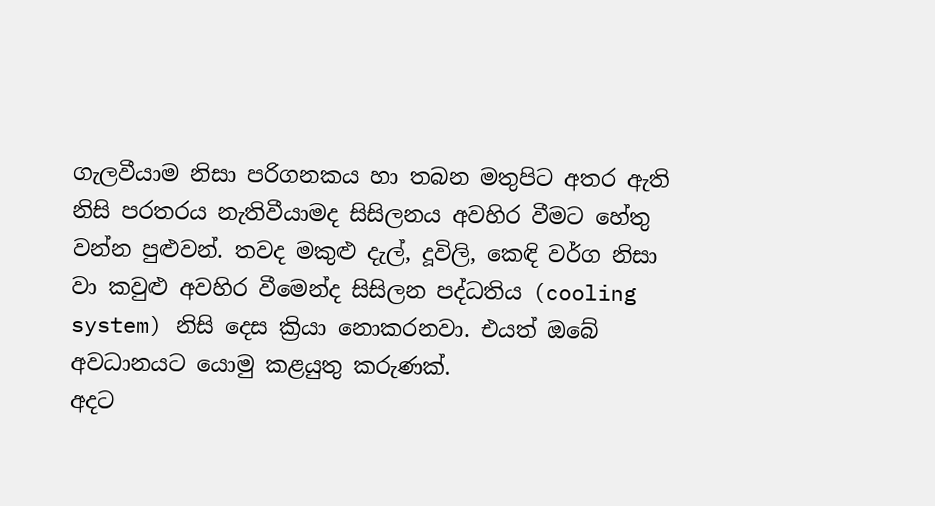ගැලවීයාම නිසා පරිගනකය හා තබන මතුපිට අතර ඇති නිසි පරතරය නැතිවීයාමද සිසිලනය අවහිර වීමට හේතු වන්න පුළුවන්. තවද මකුළු දැල්, දූවිලි, කෙඳි වර්ග නිසා වා කවුළු අවහිර වීමෙන්ද සිසිලන පද්ධතිය (cooling system) නිසි දෙස ක්‍රියා නොකරනවා. එයත් ඔබේ අවධානයට යොමු කළයුතු කරුණක්.
අදට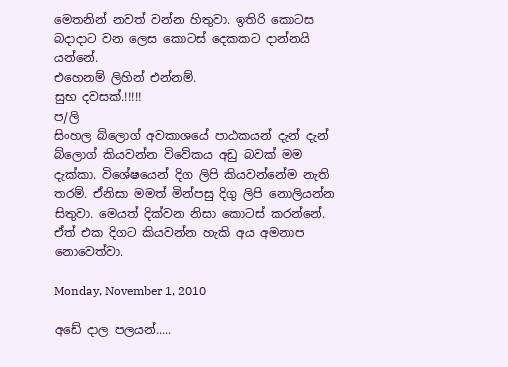මෙතනින් නවත් වන්න හිතුවා. ඉතිරි කොටස බදාදාට වන ලෙස කොටස් දෙකකට දාන්නයි යන්නේ.
එහෙනම් ලිහින් එන්නම්.
සුභ දවසක්.!!!!!
ප/ලි
සිංහල බ්ලොග් අවකාශයේ පාඨකයන් දැන් දැන් බ්ලොග් කියවන්න විවේකය අඩු බවක් මම දැක්කා. විශේෂයෙන් දිග ලිපි කියවන්නේම නැති තරම්. ඒනිසා මමත් මින්පසු දිගු ලිපි නොලියන්න සිතුවා. මෙයත් දික්වන නිසා කොටස් කරන්නේ. ඒත් එක දිගට කියවන්න හැකි අය අමනාප නොවෙත්වා.

Monday, November 1, 2010

අඩේ දාල පලයන්.....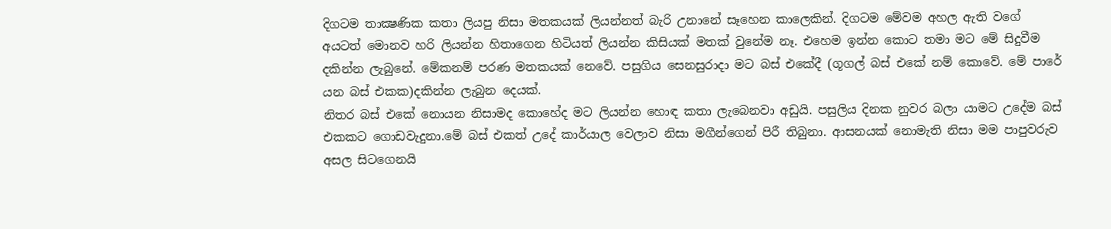දිගටම තාක්‍ෂණික කතා ලියපු නිසා මතකයක් ලියන්නත් බැරි උනානේ සෑහෙන කාලෙකින්. දිගටම මේවම අහල ඇති වගේ අයටත් මොනව හරි ලියන්න හිතාගෙන හිටියත් ලියන්න කිසියක් මතක් වුනේම නෑ. එහෙම ඉන්න කොට තමා මට මේ සිදුවීම දකින්න ලැබුනේ. මේකනම් පරණ මතකයක් නෙවේ. පසුගිය සෙනසුරාදා මට බස් එකේදී (ගූගල් බස් එකේ නම් කොවේ. මේ පාරේ යන බස් එකක)දකින්න ලැබුන දෙයක්.
නිතර බස් එකේ නොයන නිසාමද කොහේද මට ලියන්න හොඳ කතා ලැබෙනවා අඩුයි. පසුලිය දිනක නුවර බලා යාමට උදේම බස් එකකට ගොඩවැදුනා.මේ බස් එකත් උදේ කාර්යාල වෙලාව නිසා මගීන්ගෙන් පිරී තිබුනා. ආසනයක් නොමැති නිසා මම පාපුවරුව අසල සිටගෙනයි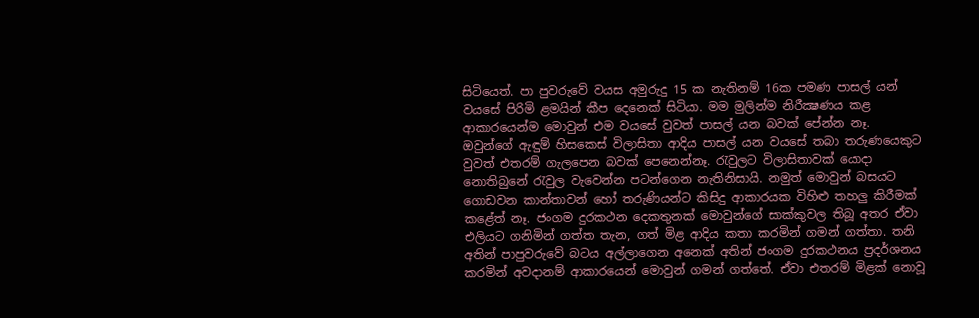සිටියෙත්. පා පුවරුවේ වයස අමුරුදු 15 ක නැතිනම් 16ක පමණ පාසල් යන් වයසේ පිරිමි ළමයින් කීප දෙනෙක් සිටියා. මම මුලින්ම නිරීක්‍ෂණය කළ ආකාරයෙන්ම මොවුන් එම වයසේ වුවත් පාසල් යන බවක් පේන්න නෑ. ඔවුන්ගේ ඇඳුම් හිසකෙස් විලාසිතා ආදිය පාසල් යන වයසේ තබා තරුණයෙකුට වුවත් එතරම් ගැලපෙන බවක් පෙනෙන්නෑ. රැවුලට විලාසිතාවක් යොදා නොතිබුනේ රැවුල වැවෙන්න පටන්ගෙන නැතිනිසායි. නමුත් මොවුන් බසයට ගොඩවන කාන්තාවන් හෝ තරුණියන්ට කිසිදු ආකාරයක විහිළු තහලු කිරීමක් කළේත් නෑ. ජංගම දුරකථන දෙකතුනක් මොවුන්ගේ සාක්කුවල තිබූ අතර ඒවා එලියට ගනිමින් ගත්ත තැන, ගත් මිළ ආදිය කතා කරමින් ගමන් ගත්තා. තනි අතින් පාපුවරුවේ බටය අල්ලාගෙන අනෙක් අතින් ජංගම දුරකථනය ප්‍රදර්ශනය කරමින් අවදානම් ආකාරයෙන් මොවුන් ගමන් ගත්තේ. ඒවා එතරම් මිළක් නොවූ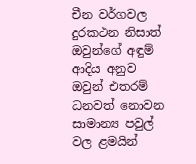චීන වර්ගවල දුරකථන නිසාත් ඔවුන්ගේ අඳුම් ආදිය අනුව ඔවුන් එතරම් ධනවත් නොවන සාමාන්‍ය පවුල් වල ළමයින්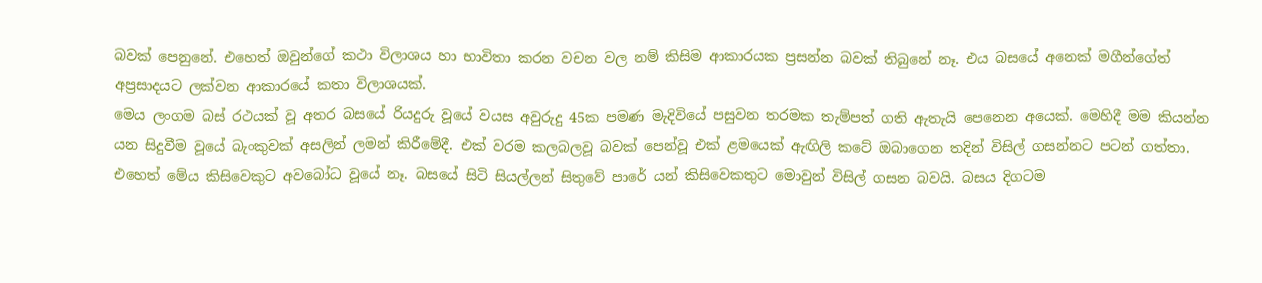බවක් පෙනුනේ. එහෙත් ඔවුන්ගේ කථා විලාශය හා භාවිතා කරන වචන වල නම් කිසිම ආකාරයක ප්‍රසන්න බවක් තිබුනේ නෑ. එය බසයේ අනෙක් මගීන්ගේත් අප්‍රසාදයට ලක්වන ආකාරයේ කතා විලාශයක්.
මෙය ලංගම බස් රථයක් වූ අතර බසයේ රියදුරු වූයේ වයස අවුරුදු 45ක පමණ මැදිවියේ පසුවන තරමක තැම්පත් ගති ඇතැයි පෙනෙන අයෙක්. මෙහිදී මම කියන්න යන සිදුවීම වූයේ බැංකුවක් අසලින් ලමන් කිරීමේදී. එක් වරම කලබලවූ බවක් පෙන්වූ එක් ළමයෙක් ඇඟිලි කටේ ඔබාගෙන තදින් විසිල් ගසන්නට පටන් ගත්තා. එහෙත් මේය කිසිවෙකුට අවබෝධ වූයේ නෑ. බසයේ සිටි සියල්ලන් සිතුවේ පාරේ යන් කිසිවෙකතුට මොවුන් විසිල් ගසන බවයි. බසය දිගටම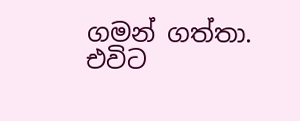ගමන් ගත්තා. එවිට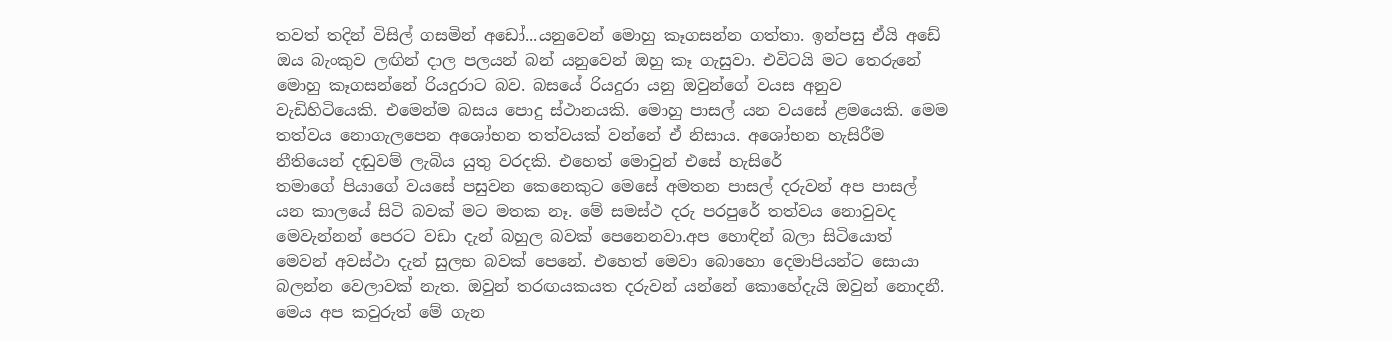තවත් තදින් විසිල් ගසමින් අඩෝ...යනුවෙන් මොහු කෑගසන්න ගත්තා. ඉන්පසු ඒයි අඩේ ඔය බැංකුව ලඟින් දාල පලයන් බන් යනුවෙන් ඔහු කෑ ගැසුවා. එවිටයි මට තෙරුනේ මොහු කෑගසන්නේ රියදුරාට බව. බසයේ රියදුරා යනු ඔවුන්ගේ වයස අනුව වැඩිහිටියෙකි. එමෙන්ම බසය පොදු ස්ථානයකි. මොහු පාසල් යන වයසේ ළමයෙකි. මෙ‍ම තත්වය නොගැලපෙන අශෝභන තත්වයක් වන්නේ ඒ නිසාය. අශෝභන හැසිරීම නීතියෙන් දඬුවම් ලැබිය යුතු වරදකි. එහෙත් මොවුන් එසේ හැසිරේ
තමාගේ පියාගේ වයසේ පසුවන කෙනෙකුට මෙසේ අමතන පාසල් දරුවන් අප පාසල් යන කාලයේ සිටි බවක් මට මතක නෑ. මේ සමස්ථ දරු පරපුරේ තත්වය නොවුවද මෙවැන්නන් පෙරට වඩා දැන් බහුල බවක් පෙනෙනවා.අප හොඳින් බලා සිටියොත් මෙවන් අවස්ථා දැන් සුලභ බවක් පෙනේ. එහෙත් මෙවා බොහො දෙමාපියන්ට සොයා බලන්න වෙලාවක් නැත. ඔවුන් තරඟයකයත දරුවන් යන්නේ කොහේදැයි ඔවුන් නොදනී. මෙය අප කවුරුත් මේ ගැන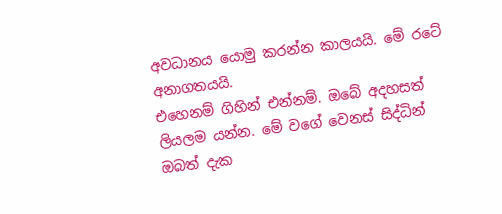අවධානය යොමු කරන්න කාලයයි. මේ රටේ අනාගතයයි.
එහෙනම් ගිහින් එන්නම්. ඔබේ අදහසත් ලියලම යන්න. මේ වගේ වෙනස් සිද්ධින් ඔබත් දැක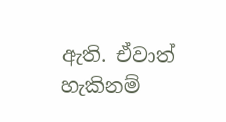ඇති. ඒවාත් හැකිනම්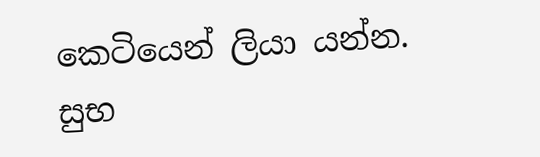කෙටියෙන් ලියා යන්න.
සුභ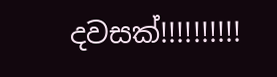දවසක්!!!!!!!!!!